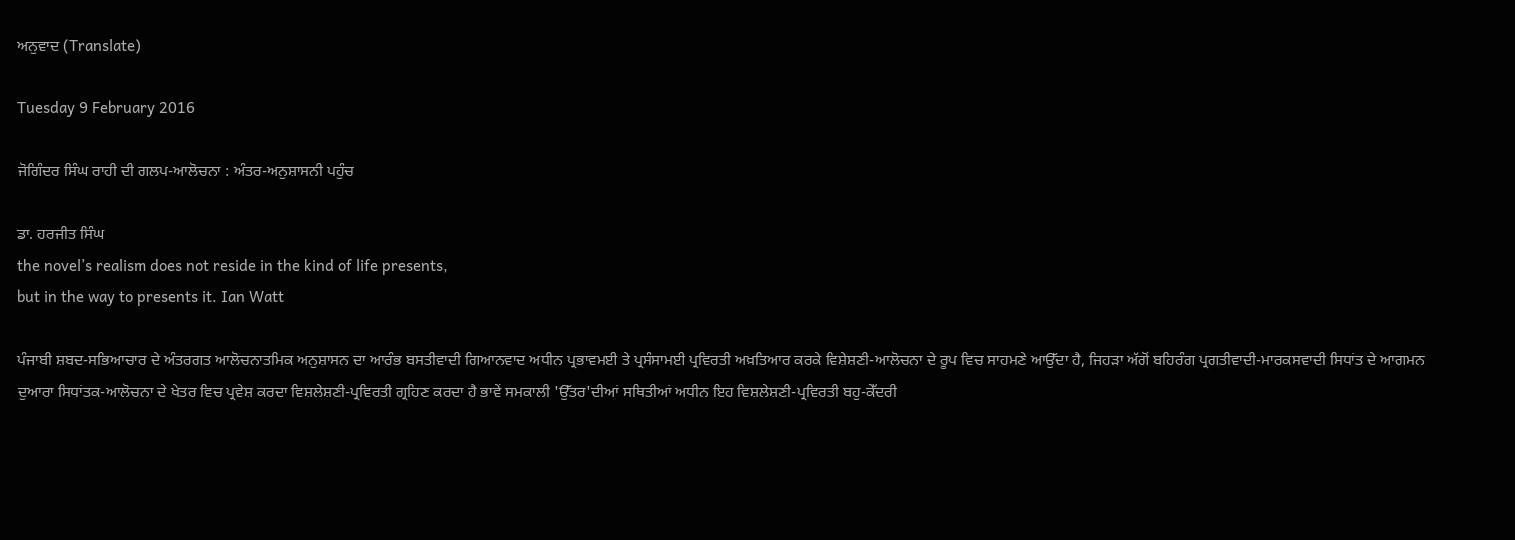ਅਨੁਵਾਦ (Translate)

Tuesday 9 February 2016

ਜੋਗਿੰਦਰ ਸਿੰਘ ਰਾਹੀ ਦੀ ਗਲਪ-ਆਲੋਚਨਾ : ਅੰਤਰ-ਅਨੁਸ਼ਾਸਨੀ ਪਹੁੰਚ

ਡਾ. ਹਰਜੀਤ ਸਿੰਘ
the novel’s realism does not reside in the kind of life presents,
but in the way to presents it. Ian Watt

ਪੰਜਾਬੀ ਸ਼ਬਦ-ਸਭਿਆਚਾਰ ਦੇ ਅੰਤਰਗਤ ਆਲੋਚਨਾਤਮਿਕ ਅਨੁਸ਼ਾਸਨ ਦਾ ਆਰੰਭ ਬਸਤੀਵਾਦੀ ਗਿਆਨਵਾਦ ਅਧੀਨ ਪ੍ਰਭਾਵਮਈ ਤੇ ਪ੍ਰਸੰਸਾਮਈ ਪ੍ਰਵਿਰਤੀ ਅਖ਼ਤਿਆਰ ਕਰਕੇ ਵਿਸ਼ੇਸ਼ਣੀ-ਆਲੋਚਨਾ ਦੇ ਰੂਪ ਵਿਚ ਸਾਹਮਣੇ ਆਉੱਦਾ ਹੈ, ਜਿਹੜਾ ਅੱਗੋਂ ਬਹਿਰੰਗ ਪ੍ਰਗਤੀਵਾਦੀ-ਮਾਰਕਸਵਾਦੀ ਸਿਧਾਂਤ ਦੇ ਆਗਮਨ ਦੁਆਰਾ ਸਿਧਾਂਤਕ-ਆਲੋਚਨਾ ਦੇ ਖੇਤਰ ਵਿਚ ਪ੍ਰਵੇਸ਼ ਕਰਦਾ ਵਿਸ਼ਲੇਸ਼ਣੀ-ਪ੍ਰਵਿਰਤੀ ਗ੍ਰਹਿਣ ਕਰਦਾ ਹੈ ਭਾਵੇਂ ਸਮਕਾਲੀ 'ਉੱਤਰ'ਦੀਆਂ ਸਥਿਤੀਆਂ ਅਧੀਨ ਇਹ ਵਿਸ਼ਲੇਸ਼ਣੀ-ਪ੍ਰਵਿਰਤੀ ਬਹੁ-ਕੇੱਦਰੀ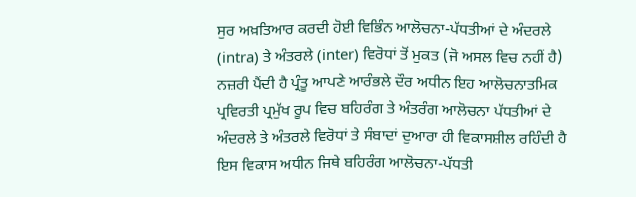ਸੁਰ ਅਖ਼ਤਿਆਰ ਕਰਦੀ ਹੋਈ ਵਿਭਿੰਨ ਆਲੋਚਨਾ-ਪੱਧਤੀਆਂ ਦੇ ਅੰਦਰਲੇ (intra) ਤੇ ਅੰਤਰਲੇ (inter) ਵਿਰੋਧਾਂ ਤੋਂ ਮੁਕਤ (ਜੋ ਅਸਲ ਵਿਚ ਨਹੀਂ ਹੈ) ਨਜ਼ਰੀ ਪੈਂਦੀ ਹੈ ਪ੍ਰੰਤੂ ਆਪਣੇ ਆਰੰਭਲੇ ਦੌਰ ਅਧੀਨ ਇਹ ਆਲੋਚਨਾਤਮਿਕ ਪ੍ਰਵਿਰਤੀ ਪ੍ਰਮੁੱਖ ਰੂਪ ਵਿਚ ਬਹਿਰੰਗ ਤੇ ਅੰਤਰੰਗ ਆਲੋਚਨਾ ਪੱਧਤੀਆਂ ਦੇ ਅੰਦਰਲੇ ਤੇ ਅੰਤਰਲੇ ਵਿਰੋਧਾਂ ਤੇ ਸੰਬਾਦਾਂ ਦੁਆਰਾ ਹੀ ਵਿਕਾਸਸ਼ੀਲ ਰਹਿੰਦੀ ਹੈ ਇਸ ਵਿਕਾਸ ਅਧੀਨ ਜਿਥੇ ਬਹਿਰੰਗ ਆਲੋਚਨਾ-ਪੱਧਤੀ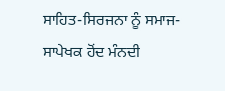ਸਾਹਿਤ-ਸਿਰਜਨਾ ਨੂੰ ਸਮਾਜ-ਸਾਪੇਖਕ ਹੋਂਦ ਮੰਨਦੀ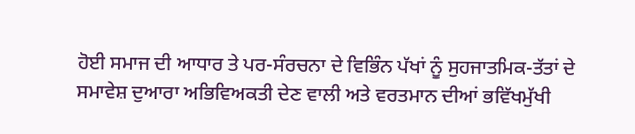ਹੋਈ ਸਮਾਜ ਦੀ ਆਧਾਰ ਤੇ ਪਰ-ਸੰਰਚਨਾ ਦੇ ਵਿਭਿੰਨ ਪੱਖਾਂ ਨੂੰ ਸੁਹਜਾਤਮਿਕ-ਤੱਤਾਂ ਦੇ ਸਮਾਵੇਸ਼ ਦੁਆਰਾ ਅਭਿਵਿਅਕਤੀ ਦੇਣ ਵਾਲੀ ਅਤੇ ਵਰਤਮਾਨ ਦੀਆਂ ਭਵਿੱਖਮੁੱਖੀ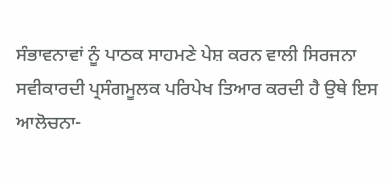ਸੰਭਾਵਨਾਵਾਂ ਨੂੰ ਪਾਠਕ ਸਾਹਮਣੇ ਪੇਸ਼ ਕਰਨ ਵਾਲੀ ਸਿਰਜਨਾ ਸਵੀਕਾਰਦੀ ਪ੍ਰਸੰਗਮੂਲਕ ਪਰਿਪੇਖ ਤਿਆਰ ਕਰਦੀ ਹੈ ਉਥੇ ਇਸ ਆਲੋਚਨਾ-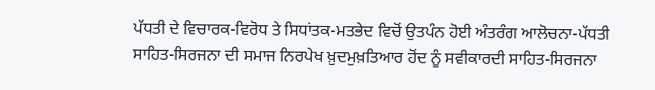ਪੱਧਤੀ ਦੇ ਵਿਚਾਰਕ-ਵਿਰੋਧ ਤੇ ਸਿਧਾਂਤਕ-ਮਤਭੇਦ ਵਿਚੋਂ ਉਤਪੰਨ ਹੋਈ ਅੰਤਰੰਗ ਆਲੋਚਨਾ-ਪੱਧਤੀ ਸਾਹਿਤ-ਸਿਰਜਨਾ ਦੀ ਸਮਾਜ ਨਿਰਪੇਖ ਖ਼ੁਦਮੁਖ਼ਤਿਆਰ ਹੋਂਦ ਨੂੰ ਸਵੀਕਾਰਦੀ ਸਾਹਿਤ-ਸਿਰਜਨਾ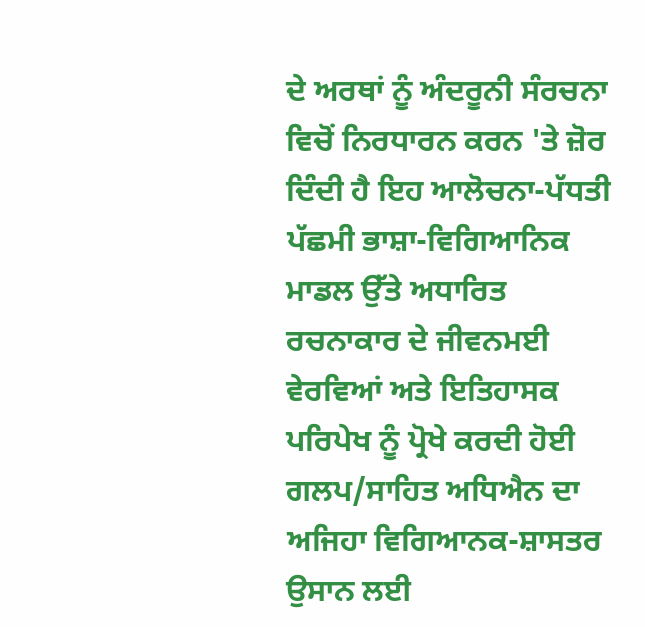ਦੇ ਅਰਥਾਂ ਨੂੰ ਅੰਦਰੂਨੀ ਸੰਰਚਨਾ ਵਿਚੋਂ ਨਿਰਧਾਰਨ ਕਰਨ 'ਤੇ ਜ਼ੋਰ ਦਿੰਦੀ ਹੈ ਇਹ ਆਲੋਚਨਾ-ਪੱਧਤੀ ਪੱਛਮੀ ਭਾਸ਼ਾ-ਵਿਗਿਆਨਿਕ ਮਾਡਲ ਉੱਤੇ ਅਧਾਰਿਤ ਰਚਨਾਕਾਰ ਦੇ ਜੀਵਨਮਈ ਵੇਰਵਿਆਂ ਅਤੇ ਇਤਿਹਾਸਕ ਪਰਿਪੇਖ ਨੂੰ ਪ੍ਰੋਖੇ ਕਰਦੀ ਹੋਈ ਗਲਪ/ਸਾਹਿਤ ਅਧਿਐਨ ਦਾ ਅਜਿਹਾ ਵਿਗਿਆਨਕ-ਸ਼ਾਸਤਰ ਉਸਾਨ ਲਈ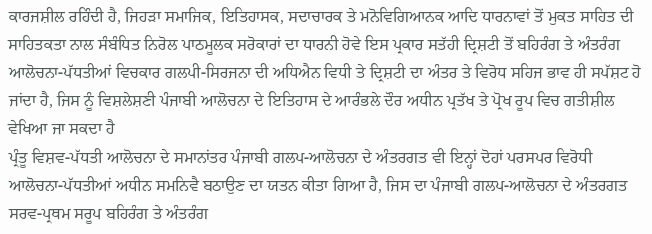ਕਾਰਜਸ਼ੀਲ ਰਹਿੰਦੀ ਹੈ, ਜਿਹੜਾ ਸਮਾਜਿਕ, ਇਤਿਹਾਸਕ, ਸਦਾਚਾਰਕ ਤੇ ਮਨੋਵਿਗਿਆਨਕ ਆਦਿ ਧਾਰਨਾਵਾਂ ਤੋਂ ਮੁਕਤ ਸਾਹਿਤ ਦੀ ਸਾਹਿਤਕਤਾ ਨਾਲ ਸੰਬੰਧਿਤ ਨਿਰੋਲ ਪਾਠਮੂਲਕ ਸਰੋਕਾਰਾਂ ਦਾ ਧਾਰਨੀ ਹੋਵੇ ਇਸ ਪ੍ਰਕਾਰ ਸਤੱਹੀ ਦ੍ਰਿਸ਼ਟੀ ਤੋਂ ਬਹਿਰੰਗ ਤੇ ਅੰਤਰੰਗ ਆਲੋਚਨਾ-ਪੱਧਤੀਆਂ ਵਿਚਕਾਰ ਗਲਪੀ-ਸਿਰਜਨਾ ਦੀ ਅਧਿਐਨ ਵਿਧੀ ਤੇ ਦ੍ਰਿਸ਼ਟੀ ਦਾ ਅੰਤਰ ਤੇ ਵਿਰੋਧ ਸਹਿਜ ਭਾਵ ਹੀ ਸਪੱਸ਼ਟ ਹੋ ਜਾਂਦਾ ਹੈ, ਜਿਸ ਨੂੰ ਵਿਸ਼ਲੇਸ਼ਣੀ ਪੰਜਾਬੀ ਆਲੋਚਨਾ ਦੇ ਇਤਿਹਾਸ ਦੇ ਆਰੰਭਲੇ ਦੌਰ ਅਧੀਨ ਪ੍ਰਤੱਖ ਤੇ ਪ੍ਰੋਖ ਰੂਪ ਵਿਚ ਗਤੀਸ਼ੀਲ ਵੇਖਿਆ ਜਾ ਸਕਦਾ ਹੈ
ਪ੍ਰੰਤੂ ਵਿਸ਼ਵ-ਪੱਧਤੀ ਆਲੋਚਨਾ ਦੇ ਸਮਾਨਾਂਤਰ ਪੰਜਾਬੀ ਗਲਪ-ਆਲੋਚਨਾ ਦੇ ਅੰਤਰਗਤ ਵੀ ਇਨ੍ਹਾਂ ਦੋਹਾਂ ਪਰਸਪਰ ਵਿਰੋਧੀ ਆਲੋਚਨਾ-ਪੱਧਤੀਆਂ ਅਧੀਨ ਸਮਨਿਵੈ ਬਠਾਉਣ ਦਾ ਯਤਨ ਕੀਤਾ ਗਿਆ ਹੈ, ਜਿਸ ਦਾ ਪੰਜਾਬੀ ਗਲਪ-ਆਲੋਚਨਾ ਦੇ ਅੰਤਰਗਤ ਸਰਵ-ਪ੍ਰਥਮ ਸਰੂਪ ਬਹਿਰੰਗ ਤੇ ਅੰਤਰੰਗ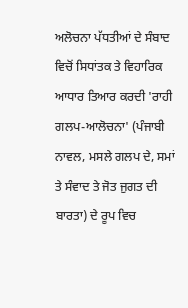ਅਲੋਚਨਾ ਪੱਧਤੀਆਂ ਦੇ ਸੰਬਾਦ ਵਿਚੋਂ ਸਿਧਾਂਤਕ ਤੇ ਵਿਹਾਰਿਕ ਆਧਾਰ ਤਿਆਰ ਕਰਦੀ 'ਰਾਹੀ ਗਲਪ-ਆਲੋਚਨਾ' (ਪੰਜਾਬੀ ਨਾਵਲ, ਮਸਲੇ ਗਲਪ ਦੇ, ਸਮਾਂ ਤੇ ਸੰਵਾਦ ਤੇ ਜੋਤ ਜੁਗਤ ਦੀ ਬਾਰਤਾ) ਦੇ ਰੂਪ ਵਿਚ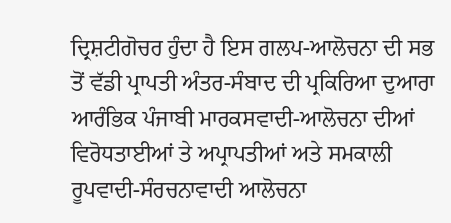ਦ੍ਰਿਸ਼ਟੀਗੋਚਰ ਹੁੰਦਾ ਹੈ ਇਸ ਗਲਪ-ਆਲੋਚਨਾ ਦੀ ਸਭ ਤੋਂ ਵੱਡੀ ਪ੍ਰਾਪਤੀ ਅੰਤਰ-ਸੰਬਾਦ ਦੀ ਪ੍ਰਕਿਰਿਆ ਦੁਆਰਾ ਆਰੰਭਿਕ ਪੰਜਾਬੀ ਮਾਰਕਸਵਾਦੀ-ਆਲੋਚਨਾ ਦੀਆਂ ਵਿਰੋਧਤਾਈਆਂ ਤੇ ਅਪ੍ਰਾਪਤੀਆਂ ਅਤੇ ਸਮਕਾਲੀ ਰੂਪਵਾਦੀ-ਸੰਰਚਨਾਵਾਦੀ ਆਲੋਚਨਾ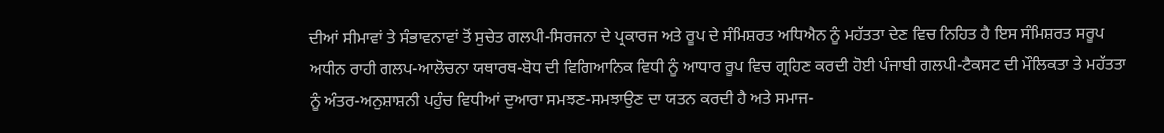ਦੀਆਂ ਸੀਮਾਵਾਂ ਤੇ ਸੰਭਾਵਨਾਵਾਂ ਤੋਂ ਸੁਚੇਤ ਗਲਪੀ-ਸਿਰਜਨਾ ਦੇ ਪ੍ਰਕਾਰਜ ਅਤੇ ਰੂਪ ਦੇ ਸੰਮਿਸ਼ਰਤ ਅਧਿਐਨ ਨੂੰ ਮਹੱਤਤਾ ਦੇਣ ਵਿਚ ਨਿਹਿਤ ਹੈ ਇਸ ਸੰਮਿਸ਼ਰਤ ਸਰੂਪ ਅਧੀਨ ਰਾਹੀ ਗਲਪ-ਆਲੋਚਨਾ ਯਥਾਰਥ-ਬੋਧ ਦੀ ਵਿਗਿਆਨਿਕ ਵਿਧੀ ਨੂੰ ਆਧਾਰ ਰੂਪ ਵਿਚ ਗ੍ਰਹਿਣ ਕਰਦੀ ਹੋਈ ਪੰਜਾਬੀ ਗਲਪੀ-ਟੈਕਸਟ ਦੀ ਮੌਲਿਕਤਾ ਤੇ ਮਹੱਤਤਾ ਨੂੰ ਅੰਤਰ-ਅਨੁਸ਼ਾਸ਼ਨੀ ਪਹੁੰਚ ਵਿਧੀਆਂ ਦੁਆਰਾ ਸਮਝਣ-ਸਮਝਾਉਣ ਦਾ ਯਤਨ ਕਰਦੀ ਹੈ ਅਤੇ ਸਮਾਜ-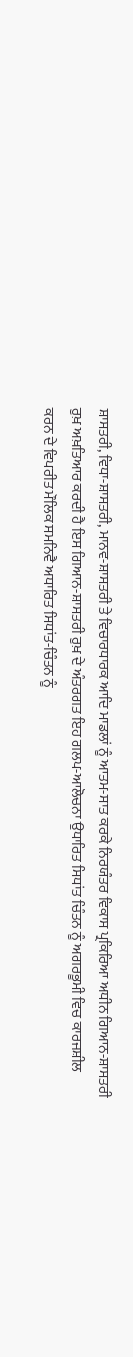ਸ਼ਾਸਤਰੀ, ਵਿਧਾ-ਸ਼ਾਸਤਰੀ, ਮਾਨਵ-ਸ਼ਾਸਤਰੀ ਤੇ ਵਿਚਾਰਧਾਰਕ ਆਦਿ ਮਾਡਲਾਂ ਨੂੰ ਆਤਮ-ਸਾਤ ਕਰਕੇ ਨਿਰਯੰਤਰ ਵਿਕਾਸ ਪ੍ਰਕਿਰਿਆ ਅਧੀਨ ਗਿਆਨ-ਸ਼ਾਸਤਰੀ ਰੁਖ਼ ਅਖ਼ਤਿਆਰ ਕਰਦੀ ਹੈ ਇਸ ਗਿਆਨ-ਸ਼ਾਸਤਰੀ ਰੁਖ਼ ਦੇ ਅੰਤਰਗਤ ਇਹ ਗਲਪ-ਆਲੋਚਨਾ ਉਧਾਰਿਤ ਸਿਧਾਂਤ ਚਿੰਤਨ ਨੂੰ ਅਗਰਭੂਮੀ ਵਿਚ ਕਾਰਜਸ਼ੀਲ ਕਰਨ ਦੇ ਵਿਪਰੀਤ ਮੌਲਿਕ ਸਮਨਿਵੈ ਅਧਾਰਿਤ ਸਿਧਾਂਤ-ਚਿੰਤਨ ਨੂੰ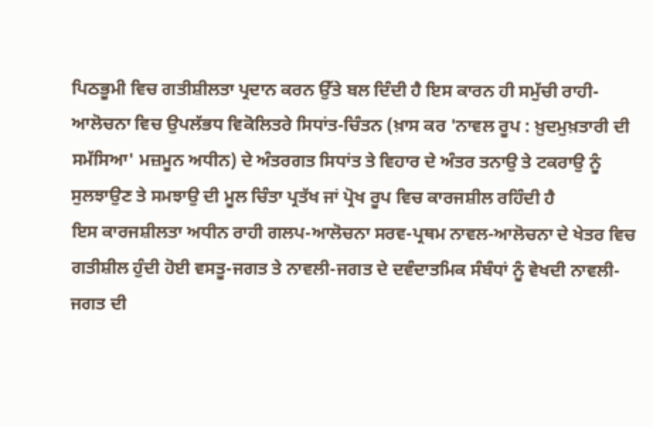ਪਿਠਭੂਮੀ ਵਿਚ ਗਤੀਸ਼ੀਲਤਾ ਪ੍ਰਦਾਨ ਕਰਨ ਉੱਤੇ ਬਲ ਦਿੰਦੀ ਹੈ ਇਸ ਕਾਰਨ ਹੀ ਸਮੁੱਚੀ ਰਾਹੀ-ਆਲੋਚਨਾ ਵਿਚ ਉਪਲੱਭਧ ਵਿਕੋਲਿਤਰੇ ਸਿਧਾਂਤ-ਚਿੰਤਨ (ਖ਼ਾਸ ਕਰ 'ਨਾਵਲ ਰੂਪ : ਖ਼ੁਦਮੁਖ਼ਤਾਰੀ ਦੀ ਸਮੱਸਿਆ' ਮਜ਼ਮੂਨ ਅਧੀਨ) ਦੇ ਅੰਤਰਗਤ ਸਿਧਾਂਤ ਤੇ ਵਿਹਾਰ ਦੇ ਅੰਤਰ ਤਨਾਉ ਤੇ ਟਕਰਾਉ ਨੂੰ ਸੁਲਝਾਉਣ ਤੇ ਸਮਝਾਉ ਦੀ ਮੂਲ ਚਿੰਤਾ ਪ੍ਰਤੱਖ ਜਾਂ ਪ੍ਰੋਖ ਰੂਪ ਵਿਚ ਕਾਰਜਸ਼ੀਲ ਰਹਿੰਦੀ ਹੈ
ਇਸ ਕਾਰਜਸ਼ੀਲਤਾ ਅਧੀਨ ਰਾਹੀ ਗਲਪ-ਆਲੋਚਨਾ ਸਰਵ-ਪ੍ਰਥਮ ਨਾਵਲ-ਆਲੋਚਨਾ ਦੇ ਖੇਤਰ ਵਿਚ ਗਤੀਸ਼ੀਲ ਹੁੰਦੀ ਹੋਈ ਵਸਤੂ-ਜਗਤ ਤੇ ਨਾਵਲੀ-ਜਗਤ ਦੇ ਦਵੰਦਾਤਮਿਕ ਸੰਬੰਧਾਂ ਨੂੰ ਵੇਖਦੀ ਨਾਵਲੀ-ਜਗਤ ਦੀ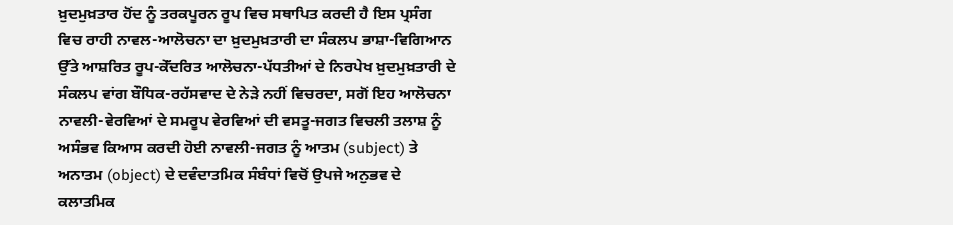ਖ਼ੁਦਮੁਖ਼ਤਾਰ ਹੋਂਦ ਨੂੰ ਤਰਕਪੂਰਨ ਰੂਪ ਵਿਚ ਸਥਾਪਿਤ ਕਰਦੀ ਹੈ ਇਸ ਪ੍ਰਸੰਗ ਵਿਚ ਰਾਹੀ ਨਾਵਲ-ਆਲੋਚਨਾ ਦਾ ਖ਼ੁਦਮੁਖ਼ਤਾਰੀ ਦਾ ਸੰਕਲਪ ਭਾਸ਼ਾ-ਵਿਗਿਆਨ ਉੱਤੇ ਆਸ਼ਰਿਤ ਰੂਪ-ਕੇੱਦਰਿਤ ਆਲੋਚਨਾ-ਪੱਧਤੀਆਂ ਦੇ ਨਿਰਪੇਖ ਖ਼ੁਦਮੁਖ਼ਤਾਰੀ ਦੇ ਸੰਕਲਪ ਵਾਂਗ ਬੌਧਿਕ-ਰਹੱਸਵਾਦ ਦੇ ਨੇੜੇ ਨਹੀਂ ਵਿਚਰਦਾ, ਸਗੋਂ ਇਹ ਆਲੋਚਨਾ ਨਾਵਲੀ-ਵੇਰਵਿਆਂ ਦੇ ਸਮਰੂਪ ਵੇਰਵਿਆਂ ਦੀ ਵਸਤੂ-ਜਗਤ ਵਿਚਲੀ ਤਲਾਸ਼ ਨੂੰ ਅਸੰਭਵ ਕਿਆਸ ਕਰਦੀ ਹੋਈ ਨਾਵਲੀ-ਜਗਤ ਨੂੰ ਆਤਮ (subject) ਤੇ ਅਨਾਤਮ (object) ਦੇ ਦਵੰਦਾਤਮਿਕ ਸੰਬੰਧਾਂ ਵਿਚੋਂ ਉਪਜੇ ਅਨੁਭਵ ਦੇ ਕਲਾਤਮਿਕ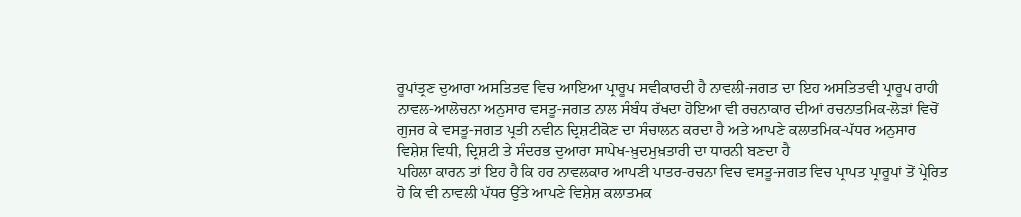ਰੂਪਾਂਤ੍ਰਣ ਦੁਆਰਾ ਅਸਤਿਤਵ ਵਿਚ ਆਇਆ ਪ੍ਰਾਰੂਪ ਸਵੀਕਾਰਦੀ ਹੈ ਨਾਵਲੀ-ਜਗਤ ਦਾ ਇਹ ਅਸਤਿਤਵੀ ਪ੍ਰਾਰੂਪ ਰਾਹੀ ਨਾਵਲ-ਆਲੋਚਨਾ ਅਨੁਸਾਰ ਵਸਤੂ-ਜਗਤ ਨਾਲ ਸੰਬੰਧ ਰੱਖਦਾ ਹੋਇਆ ਵੀ ਰਚਨਾਕਾਰ ਦੀਆਂ ਰਚਨਾਤਮਿਕ-ਲੋੜਾਂ ਵਿਚੋਂ ਗੁਜਰ ਕੇ ਵਸਤੂ-ਜਗਤ ਪ੍ਰਤੀ ਨਵੀਨ ਦ੍ਰਿਸ਼ਟੀਕੋਣ ਦਾ ਸੰਚਾਲਨ ਕਰਦਾ ਹੈ ਅਤੇ ਆਪਣੇ ਕਲਾਤਮਿਕ-ਪੱਧਰ ਅਨੁਸਾਰ ਵਿਸ਼ੇਸ਼ ਵਿਧੀ, ਦ੍ਰਿਸ਼ਟੀ ਤੇ ਸੰਦਰਭ ਦੁਆਰਾ ਸਾਪੇਖ-ਖ਼ੁਦਮੁਖ਼ਤਾਰੀ ਦਾ ਧਾਰਨੀ ਬਣਦਾ ਹੈ
ਪਹਿਲਾ ਕਾਰਨ ਤਾਂ ਇਹ ਹੈ ਕਿ ਹਰ ਨਾਵਲਕਾਰ ਆਪਣੀ ਪਾਤਰ-ਰਚਨਾ ਵਿਚ ਵਸਤੂ-ਜਗਤ ਵਿਚ ਪ੍ਰਾਪਤ ਪ੍ਰਾਰੂਪਾਂ ਤੋਂ ਪ੍ਰੇਰਿਤ ਹੋ ਕਿ ਵੀ ਨਾਵਲੀ ਪੱਧਰ ਉੱਤੇ ਆਪਣੇ ਵਿਸ਼ੇਸ਼ ਕਲਾਤਮਕ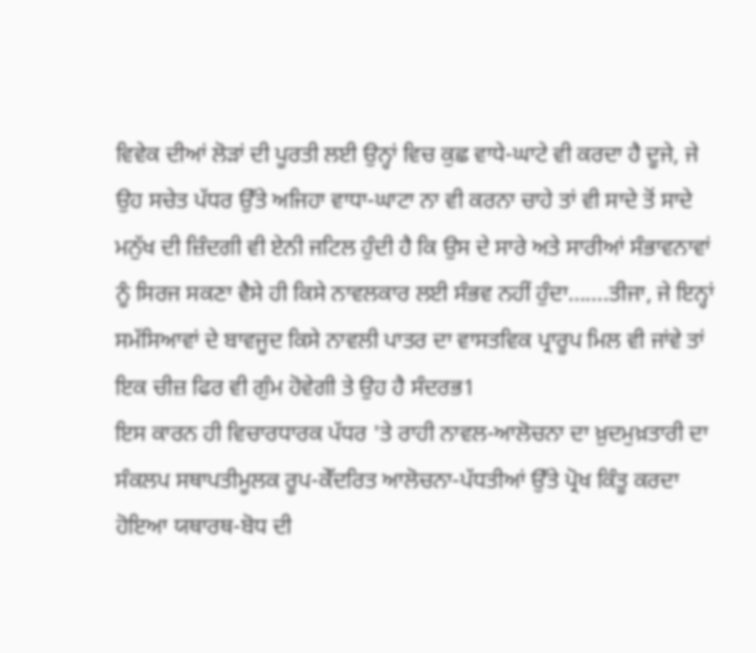ਵਿਵੇਕ ਦੀਆਂ ਲੋੜਾਂ ਦੀ ਪੂਰਤੀ ਲਈ ਉਨ੍ਹਾਂ ਵਿਚ ਕੁਛ ਵਾਧੇ-ਘਾਟੇ ਵੀ ਕਰਦਾ ਹੈ ਦੂਜੇ, ਜੇ ਉਹ ਸਚੇਤ ਪੱਧਰ ਉੱਤੇ ਅਜਿਹਾ ਵਾਧਾ-ਘਾਟਾ ਨਾ ਵੀ ਕਰਨਾ ਚਾਹੇ ਤਾਂ ਵੀ ਸਾਦੇ ਤੋਂ ਸਾਦੇ ਮਨੁੱਖ ਦੀ ਜ਼ਿੰਦਗੀ ਵੀ ਏਨੀ ਜਟਿਲ ਹੁੰਦੀ ਹੈ ਕਿ ਉਸ ਦੇ ਸਾਰੇ ਅਤੇ ਸਾਰੀਆਂ ਸੰਭਾਵਨਾਵਾਂ ਨੂੰ ਸਿਰਜ ਸਕਣਾ ਵੈਸੇ ਹੀ ਕਿਸੇ ਨਾਵਲਕਾਰ ਲਈ ਸੰਭਵ ਨਹੀਂ ਹੁੰਦਾ…….ਤੀਜਾ, ਜੇ ਇਨ੍ਹਾਂ ਸਮੱਸਿਆਵਾਂ ਦੇ ਬਾਵਜੂਦ ਕਿਸੇ ਨਾਵਲੀ ਪਾਤਰ ਦਾ ਵਾਸਤਵਿਕ ਪ੍ਰਾਰੂਪ ਮਿਲ ਵੀ ਜਾਂਵੇ ਤਾਂ ਇਕ ਚੀਜ਼ ਫਿਰ ਵੀ ਗੁੰਮ ਹੋਵੇਗੀ ਤੇ ਉਹ ਹੈ ਸੰਦਰਭ1
ਇਸ ਕਾਰਨ ਹੀ ਵਿਚਾਰਧਾਰਕ ਪੱਧਰ 'ਤੇ ਰਾਹੀ ਨਾਵਲ-ਆਲੋਚਨਾ ਦਾ ਖ਼ੁਦਮੁਖ਼ਤਾਰੀ ਦਾ ਸੰਕਲਪ ਸਥਾਪਤੀਮੂਲਕ ਰੂਪ-ਕੇੱਦਰਿਤ ਆਲੋਚਨਾ-ਪੱਧਤੀਆਂ ਉੱਤੇ ਪ੍ਰੋਖ ਕਿੰਤੂ ਕਰਦਾ ਹੋਇਆ ਯਥਾਰਥ-ਬੋਧ ਦੀ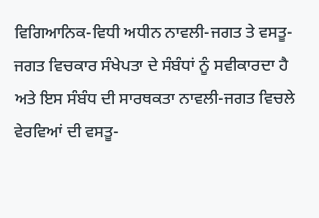ਵਿਗਿਆਨਿਕ-ਵਿਧੀ ਅਧੀਨ ਨਾਵਲੀ-ਜਗਤ ਤੇ ਵਸਤੂ-ਜਗਤ ਵਿਚਕਾਰ ਸੰਖੇਪਤਾ ਦੇ ਸੰਬੰਧਾਂ ਨੂੰ ਸਵੀਕਾਰਦਾ ਹੈ ਅਤੇ ਇਸ ਸੰਬੰਧ ਦੀ ਸਾਰਥਕਤਾ ਨਾਵਲੀ-ਜਗਤ ਵਿਚਲੇ ਵੇਰਵਿਆਂ ਦੀ ਵਸਤੂ-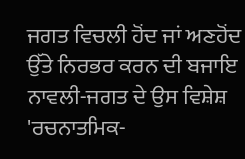ਜਗਤ ਵਿਚਲੀ ਹੋਂਦ ਜਾਂ ਅਣਹੋਂਦ ਉੱਤੇ ਨਿਰਭਰ ਕਰਨ ਦੀ ਬਜਾਇ ਨਾਵਲੀ-ਜਗਤ ਦੇ ਉਸ ਵਿਸ਼ੇਸ਼ 'ਰਚਨਾਤਮਿਕ-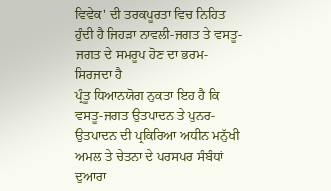ਵਿਵੇਕ' ਦੀ ਤਰਕਪੂਰਤਾ ਵਿਚ ਨਿਹਿਤ ਹੁੰਦੀ ਹੈ ਜਿਹੜਾ ਨਾਵਲੀ-ਜਗਤ ਤੇ ਵਸਤੂ-ਜਗਤ ਦੇ ਸਮਰੂਪ ਹੋਣ ਦਾ ਭਰਮ-ਸਿਰਜਦਾ ਹੈ
ਪ੍ਰੰਤੂ ਧਿਆਨਯੋਗ ਨੁਕਤਾ ਇਹ ਹੈ ਕਿ ਵਸਤੂ-ਜਗਤ ਉਤਪਾਦਨ ਤੇ ਪੁਨਰ-ਉਤਪਾਦਨ ਦੀ ਪ੍ਰਕਿਰਿਆ ਅਧੀਨ ਮਨੁੱਖੀ ਅਮਲ ਤੇ ਚੇਤਨਾ ਦੇ ਪਰਸਪਰ ਸੰਬੰਧਾਂ ਦੁਆਰਾ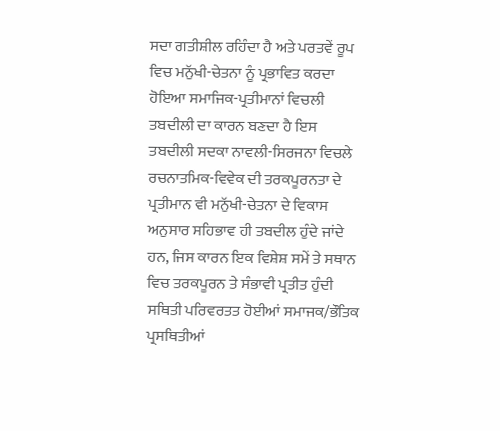ਸਦਾ ਗਤੀਸ਼ੀਲ ਰਹਿੰਦਾ ਹੈ ਅਤੇ ਪਰਤਵੇਂ ਰੂਪ ਵਿਚ ਮਨੁੱਖੀ-ਚੇਤਨਾ ਨੂੰ ਪ੍ਰਭਾਵਿਤ ਕਰਦਾ ਹੋਇਆ ਸਮਾਜਿਕ-ਪ੍ਰਤੀਮਾਨਾਂ ਵਿਚਲੀ ਤਬਦੀਲੀ ਦਾ ਕਾਰਨ ਬਣਦਾ ਹੈ ਇਸ ਤਬਦੀਲੀ ਸਦਕਾ ਨਾਵਲੀ-ਸਿਰਜਨਾ ਵਿਚਲੇ ਰਚਨਾਤਮਿਕ-ਵਿਵੇਕ ਦੀ ਤਰਕਪੂਰਨਤਾ ਦੇ ਪ੍ਰਤੀਮਾਨ ਵੀ ਮਨੁੱਖੀ-ਚੇਤਨਾ ਦੇ ਵਿਕਾਸ ਅਨੁਸਾਰ ਸਹਿਭਾਵ ਹੀ ਤਬਦੀਲ ਹੁੰਦੇ ਜਾਂਦੇ ਹਨ, ਜਿਸ ਕਾਰਨ ਇਕ ਵਿਸ਼ੇਸ਼ ਸਮੇਂ ਤੇ ਸਥਾਨ ਵਿਚ ਤਰਕਪੂਰਨ ਤੇ ਸੰਭਾਵੀ ਪ੍ਰਤੀਤ ਹੁੰਦੀ ਸਥਿਤੀ ਪਰਿਵਰਤਤ ਹੋਈਆਂ ਸਮਾਜਕ/ਭੌਤਿਕ ਪ੍ਰਸਥਿਤੀਆਂ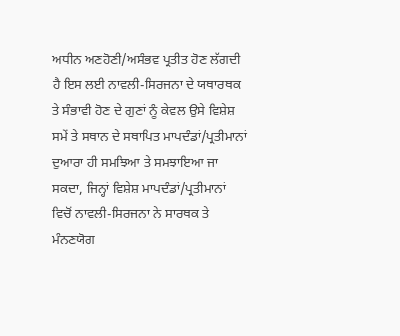ਅਧੀਨ ਅਣਹੋਣੀ/ਅਸੰਭਵ ਪ੍ਰਤੀਤ ਹੋਣ ਲੱਗਦੀ ਹੈ ਇਸ ਲਈ ਨਾਵਲੀ-ਸਿਰਜਨਾ ਦੇ ਯਥਾਰਥਕ ਤੇ ਸੰਭਾਵੀ ਹੋਣ ਦੇ ਗੁਣਾਂ ਨੂੰ ਕੇਵਲ ਉਸੇ ਵਿਸ਼ੇਸ਼ ਸਮੇਂ ਤੇ ਸਥਾਨ ਦੇ ਸਥਾਪਿਤ ਮਾਪਦੰਡਾਂ/ਪ੍ਰਤੀਮਾਨਾਂ ਦੁਆਰਾ ਹੀ ਸਮਝਿਆ ਤੇ ਸਮਝਾਇਆ ਜਾ ਸਕਦਾ, ਜਿਨ੍ਹਾਂ ਵਿਸ਼ੇਸ਼ ਮਾਪਦੰਡਾਂ/ਪ੍ਰਤੀਮਾਨਾਂ ਵਿਚੋਂ ਨਾਵਲੀ-ਸਿਰਜਨਾ ਨੇ ਸਾਰਥਕ ਤੇ ਮੰਨਣਯੋਗ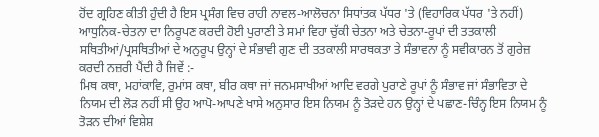ਹੋਂਦ ਗ੍ਰਹਿਣ ਕੀਤੀ ਹੁੰਦੀ ਹੈ ਇਸ ਪ੍ਰਸੰਗ ਵਿਚ ਰਾਹੀ ਨਾਵਲ-ਆਲੋਚਨਾ ਸਿਧਾਂਤਕ ਪੱਧਰ 'ਤੇ (ਵਿਹਾਰਿਕ ਪੱਧਰ 'ਤੇ ਨਹੀਂ) ਆਧੁਨਿਕ-ਚੇਤਨਾ ਦਾ ਨਿਰੂਪਣ ਕਰਦੀ ਹੋਈ ਪੁਰਾਣੀ ਤੇ ਸਮਾਂ ਵਿਹਾ ਚੁੱਕੀ ਚੇਤਨਾ ਅਤੇ ਚੇਤਨਾ-ਰੂਪਾਂ ਦੀ ਤਤਕਾਲੀ ਸਥਿਤੀਆਂ/ਪ੍ਰਸਥਿਤੀਆਂ ਦੇ ਅਨੁਰੂਪ ਉਨ੍ਹਾਂ ਦੇ ਸੰਭਾਵੀ ਗੁਣ ਦੀ ਤਤਕਾਲੀ ਸਾਰਥਕਤਾ ਤੇ ਸੰਭਾਵਨਾ ਨੂੰ ਸਵੀਕਾਰਨ ਤੋਂ ਗੁਰੇਜ਼ ਕਰਦੀ ਨਜ਼ਰੀ ਪੈਂਦੀ ਹੈ ਜਿਵੇਂ :-
ਮਿਥ ਕਥਾ, ਮਹਾਂਕਾਵਿ, ਰੁਮਾਂਸ ਕਥਾ, ਬੀਰ ਕਥਾ ਜਾਂ ਜਨਮਸਾਖੀਆਂ ਆਦਿ ਵਰਗੇ ਪੁਰਾਣੇ ਰੂਪਾਂ ਨੂੰ ਸੰਭਾਵ ਜਾਂ ਸੰਭਾਵਿਤਾ ਦੇ ਨਿਯਮ ਦੀ ਲੋੜ ਨਹੀਂ ਸੀ ਉਹ ਆਪੋ-ਆਪਣੇ ਖਾਸੇ ਅਨੁਸਾਰ ਇਸ ਨਿਯਮ ਨੂੰ ਤੋੜਦੇ ਹਨ ਉਨ੍ਹਾਂ ਦੇ ਪਛਾਣ-ਚਿੰਨ੍ਹ ਇਸ ਨਿਯਮ ਨੂੰ ਤੋੜਨ ਦੀਆਂ ਵਿਸ਼ੇਸ਼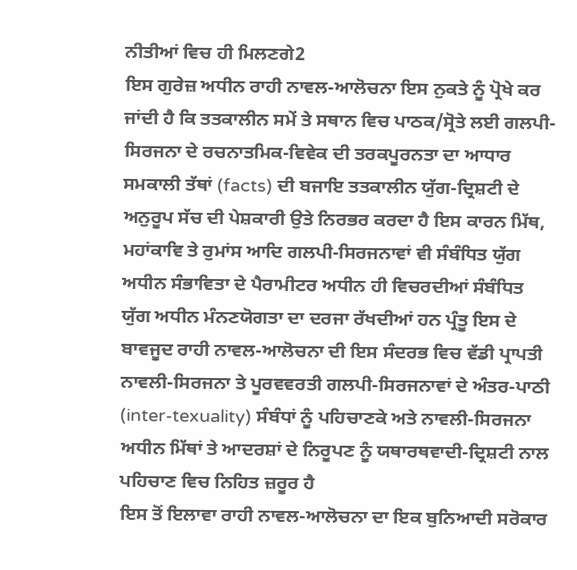ਨੀਤੀਆਂ ਵਿਚ ਹੀ ਮਿਲਣਗੇ2
ਇਸ ਗੁਰੇਜ਼ ਅਧੀਨ ਰਾਹੀ ਨਾਵਲ-ਆਲੋਚਨਾ ਇਸ ਨੁਕਤੇ ਨੂੰ ਪ੍ਰੋਖੇ ਕਰ ਜਾਂਦੀ ਹੈ ਕਿ ਤਤਕਾਲੀਨ ਸਮੇਂ ਤੇ ਸਥਾਨ ਵਿਚ ਪਾਠਕ/ਸ੍ਰੋਤੇ ਲਈ ਗਲਪੀ-ਸਿਰਜਨਾ ਦੇ ਰਚਨਾਤਮਿਕ-ਵਿਵੇਕ ਦੀ ਤਰਕਪੂਰਨਤਾ ਦਾ ਆਧਾਰ ਸਮਕਾਲੀ ਤੱਥਾਂ (facts) ਦੀ ਬਜਾਇ ਤਤਕਾਲੀਨ ਯੁੱਗ-ਦ੍ਰਿਸ਼ਟੀ ਦੇ ਅਨੁਰੂਪ ਸੱਚ ਦੀ ਪੇਸ਼ਕਾਰੀ ਉਤੇ ਨਿਰਭਰ ਕਰਦਾ ਹੈ ਇਸ ਕਾਰਨ ਮਿੱਥ, ਮਹਾਂਕਾਵਿ ਤੇ ਰੁਮਾਂਸ ਆਦਿ ਗਲਪੀ-ਸਿਰਜਨਾਵਾਂ ਵੀ ਸੰਬੰਧਿਤ ਯੁੱਗ ਅਧੀਨ ਸੰਭਾਵਿਤਾ ਦੇ ਪੈਰਾਮੀਟਰ ਅਧੀਨ ਹੀ ਵਿਚਰਦੀਆਂ ਸੰਬੰਧਿਤ ਯੁੱਗ ਅਧੀਨ ਮੰਨਣਯੋਗਤਾ ਦਾ ਦਰਜਾ ਰੱਖਦੀਆਂ ਹਨ ਪ੍ਰੰਤੂ ਇਸ ਦੇ ਬਾਵਜੂਦ ਰਾਹੀ ਨਾਵਲ-ਆਲੋਚਨਾ ਦੀ ਇਸ ਸੰਦਰਭ ਵਿਚ ਵੱਡੀ ਪ੍ਰਾਪਤੀ ਨਾਵਲੀ-ਸਿਰਜਨਾ ਤੇ ਪੂਰਵਵਰਤੀ ਗਲਪੀ-ਸਿਰਜਨਾਵਾਂ ਦੇ ਅੰਤਰ-ਪਾਠੀ (inter-texuality) ਸੰਬੰਧਾਂ ਨੂੰ ਪਹਿਚਾਣਕੇ ਅਤੇ ਨਾਵਲੀ-ਸਿਰਜਨਾ ਅਧੀਨ ਮਿੱਥਾਂ ਤੇ ਆਦਰਸ਼ਾਂ ਦੇ ਨਿਰੂਪਣ ਨੂੰ ਯਥਾਰਥਵਾਦੀ-ਦ੍ਰਿਸ਼ਟੀ ਨਾਲ ਪਹਿਚਾਣ ਵਿਚ ਨਿਹਿਤ ਜ਼ਰੂਰ ਹੈ
ਇਸ ਤੋਂ ਇਲਾਵਾ ਰਾਹੀ ਨਾਵਲ-ਆਲੋਚਨਾ ਦਾ ਇਕ ਬੁਨਿਆਦੀ ਸਰੋਕਾਰ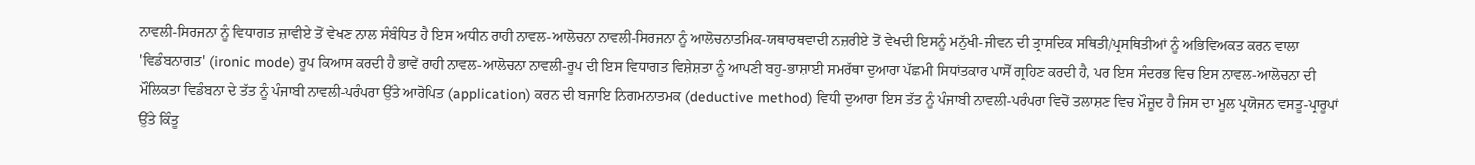ਨਾਵਲੀ-ਸਿਰਜਨਾ ਨੂੰ ਵਿਧਾਗਤ ਜ਼ਾਵੀਏ ਤੋਂ ਵੇਖਣ ਨਾਲ ਸੰਬੰਧਿਤ ਹੈ ਇਸ ਅਧੀਨ ਰਾਹੀ ਨਾਵਲ-ਆਲੋਚਨਾ ਨਾਵਲੀ-ਸਿਰਜਨਾ ਨੂੰ ਆਲੋਚਨਾਤਮਿਕ-ਯਥਾਰਥਵਾਦੀ ਨਜ਼ਰੀਏ ਤੋਂ ਵੇਖਦੀ ਇਸਨੂੰ ਮਨੁੱਖੀ-ਜੀਵਨ ਦੀ ਤ੍ਰਾਸਦਿਕ ਸਥਿਤੀ/ਪ੍ਰਸਥਿਤੀਆਂ ਨੂੰ ਅਭਿਵਿਅਕਤ ਕਰਨ ਵਾਲਾ 'ਵਿਡੰਬਨਾਗਤ' (ironic mode) ਰੂਪ ਕਿਆਸ ਕਰਦੀ ਹੈ ਭਾਵੇਂ ਰਾਹੀ ਨਾਵਲ-ਆਲੋਚਨਾ ਨਾਵਲੀ-ਰੂਪ ਦੀ ਇਸ ਵਿਧਾਗਤ ਵਿਸ਼ੇਸ਼ਤਾ ਨੂੰ ਆਪਣੀ ਬਹੁ-ਭਾਸ਼ਾਈ ਸਮਰੱਥਾ ਦੁਆਰਾ ਪੱਛਮੀ ਸਿਧਾਂਤਕਾਰ ਪਾਸੋੱ ਗ੍ਰਹਿਣ ਕਰਦੀ ਹੈ, ਪਰ ਇਸ ਸੰਦਰਭ ਵਿਚ ਇਸ ਨਾਵਲ-ਆਲੋਚਨਾ ਦੀ ਮੌਲਿਕਤਾ ਵਿਡੰਬਨਾ ਦੇ ਤੱਤ ਨੂੰ ਪੰਜਾਬੀ ਨਾਵਲੀ-ਪਰੰਪਰਾ ਉੱਤੇ ਆਰੋਪਿਤ (application) ਕਰਨ ਦੀ ਬਜਾਇ ਨਿਗਮਨਾਤਮਕ (deductive method) ਵਿਧੀ ਦੁਆਰਾ ਇਸ ਤੱਤ ਨੂੰ ਪੰਜਾਬੀ ਨਾਵਲੀ-ਪਰੰਪਰਾ ਵਿਚੋਂ ਤਲਾਸ਼ਣ ਵਿਚ ਮੌਜ਼ੂਦ ਹੈ ਜਿਸ ਦਾ ਮੂਲ ਪ੍ਰਯੋਜਨ ਵਸਤੂ-ਪ੍ਰਾਰੂਪਾਂ ਉੱਤੇ ਕਿੰਤੂ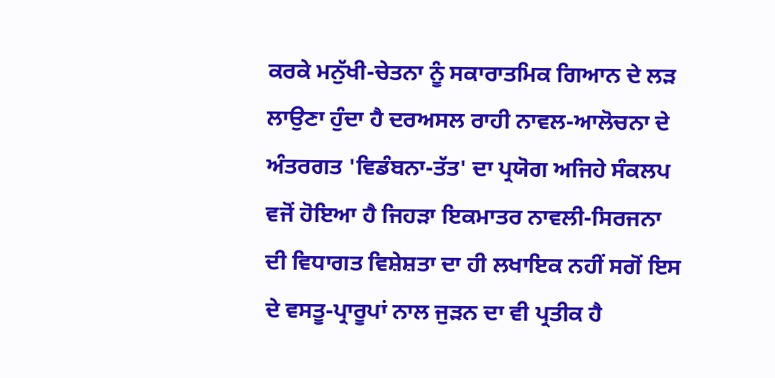ਕਰਕੇ ਮਨੁੱਖੀ-ਚੇਤਨਾ ਨੂੰ ਸਕਾਰਾਤਮਿਕ ਗਿਆਨ ਦੇ ਲੜ ਲਾਉਣਾ ਹੁੰਦਾ ਹੈ ਦਰਅਸਲ ਰਾਹੀ ਨਾਵਲ-ਆਲੋਚਨਾ ਦੇ ਅੰਤਰਗਤ 'ਵਿਡੰਬਨਾ-ਤੱਤ' ਦਾ ਪ੍ਰਯੋਗ ਅਜਿਹੇ ਸੰਕਲਪ ਵਜੋਂ ਹੋਇਆ ਹੈ ਜਿਹੜਾ ਇਕਮਾਤਰ ਨਾਵਲੀ-ਸਿਰਜਨਾ ਦੀ ਵਿਧਾਗਤ ਵਿਸ਼ੇਸ਼ਤਾ ਦਾ ਹੀ ਲਖਾਇਕ ਨਹੀਂ ਸਗੋਂ ਇਸ ਦੇ ਵਸਤੂ-ਪ੍ਰਾਰੂਪਾਂ ਨਾਲ ਜੁੜਨ ਦਾ ਵੀ ਪ੍ਰਤੀਕ ਹੈ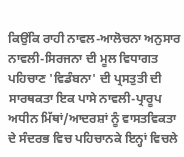ਕਿਉਂਕਿ ਰਾਹੀ ਨਾਵਲ-ਆਲੋਚਨਾ ਅਨੁਸਾਰ ਨਾਵਲੀ-ਸਿਰਜਨਾ ਦੀ ਮੂਲ ਵਿਧਾਗਤ ਪਹਿਚਾਣ 'ਵਿਡੰਬਨਾ' ਦੀ ਪ੍ਰਸਤੁਤੀ ਦੀ ਸਾਰਥਕਤਾ ਇਕ ਪਾਸੇ ਨਾਵਲੀ-ਪ੍ਰਾਰੂਪ ਅਧੀਨ ਮਿੱਥਾਂ/ਆਦਰਸ਼ਾਂ ਨੂੰ ਵਾਸਤਵਿਕਤਾ ਦੇ ਸੰਦਰਭ ਵਿਚ ਪਹਿਚਾਨਕੇ ਇਨ੍ਹਾਂ ਵਿਚਲੇ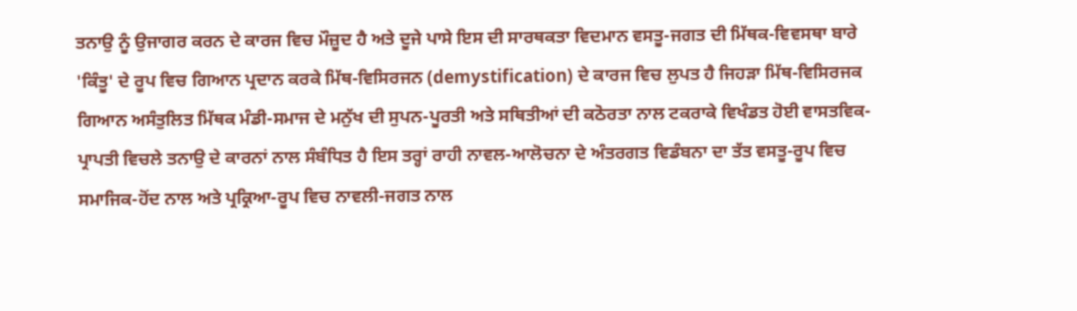ਤਨਾਉ ਨੂੰ ਉਜਾਗਰ ਕਰਨ ਦੇ ਕਾਰਜ ਵਿਚ ਮੌਜ਼ੂਦ ਹੈ ਅਤੇ ਦੂਜੇ ਪਾਸੇ ਇਸ ਦੀ ਸਾਰਥਕਤਾ ਵਿਦਮਾਨ ਵਸਤੂ-ਜਗਤ ਦੀ ਮਿੱਥਕ-ਵਿਵਸਥਾ ਬਾਰੇ 'ਕਿੰਤੂ' ਦੇ ਰੂਪ ਵਿਚ ਗਿਆਨ ਪ੍ਰਦਾਨ ਕਰਕੇ ਮਿੱਥ-ਵਿਸਿਰਜਨ (demystification) ਦੇ ਕਾਰਜ ਵਿਚ ਲੁਪਤ ਹੈ ਜਿਹੜਾ ਮਿੱਥ-ਵਿਸਿਰਜਕ ਗਿਆਨ ਅਸੰਤੁਲਿਤ ਮਿੱਥਕ ਮੰਡੀ-ਸਮਾਜ ਦੇ ਮਨੁੱਖ ਦੀ ਸੁਪਨ-ਪੂਰਤੀ ਅਤੇ ਸਥਿਤੀਆਂ ਦੀ ਕਠੋਰਤਾ ਨਾਲ ਟਕਰਾਕੇ ਵਿਖੰਡਤ ਹੋਈ ਵਾਸਤਵਿਕ-ਪ੍ਰਾਪਤੀ ਵਿਚਲੇ ਤਨਾਉ ਦੇ ਕਾਰਨਾਂ ਨਾਲ ਸੰਬੰਧਿਤ ਹੈ ਇਸ ਤਰ੍ਹਾਂ ਰਾਹੀ ਨਾਵਲ-ਆਲੋਚਨਾ ਦੇ ਅੰਤਰਗਤ ਵਿਡੰਬਨਾ ਦਾ ਤੱਤ ਵਸਤੂ-ਰੂਪ ਵਿਚ ਸਮਾਜਿਕ-ਹੋਂਦ ਨਾਲ ਅਤੇ ਪ੍ਰਕ੍ਰਿਆ-ਰੂਪ ਵਿਚ ਨਾਵਲੀ-ਜਗਤ ਨਾਲ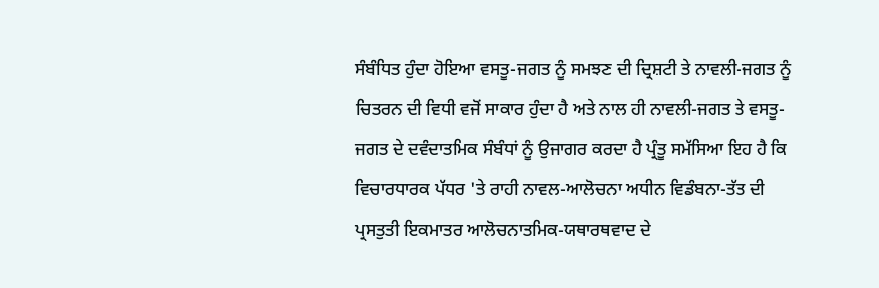ਸੰਬੰਧਿਤ ਹੁੰਦਾ ਹੋਇਆ ਵਸਤੂ-ਜਗਤ ਨੂੰ ਸਮਝਣ ਦੀ ਦ੍ਰਿਸ਼ਟੀ ਤੇ ਨਾਵਲੀ-ਜਗਤ ਨੂੰ ਚਿਤਰਨ ਦੀ ਵਿਧੀ ਵਜੋਂ ਸਾਕਾਰ ਹੁੰਦਾ ਹੈ ਅਤੇ ਨਾਲ ਹੀ ਨਾਵਲੀ-ਜਗਤ ਤੇ ਵਸਤੂ-ਜਗਤ ਦੇ ਦਵੰਦਾਤਮਿਕ ਸੰਬੰਧਾਂ ਨੂੰ ਉਜਾਗਰ ਕਰਦਾ ਹੈ ਪ੍ਰੰਤੂ ਸਮੱਸਿਆ ਇਹ ਹੈ ਕਿ ਵਿਚਾਰਧਾਰਕ ਪੱਧਰ 'ਤੇ ਰਾਹੀ ਨਾਵਲ-ਆਲੋਚਨਾ ਅਧੀਨ ਵਿਡੰਬਨਾ-ਤੱਤ ਦੀ ਪ੍ਰਸਤੁਤੀ ਇਕਮਾਤਰ ਆਲੋਚਨਾਤਮਿਕ-ਯਥਾਰਥਵਾਦ ਦੇ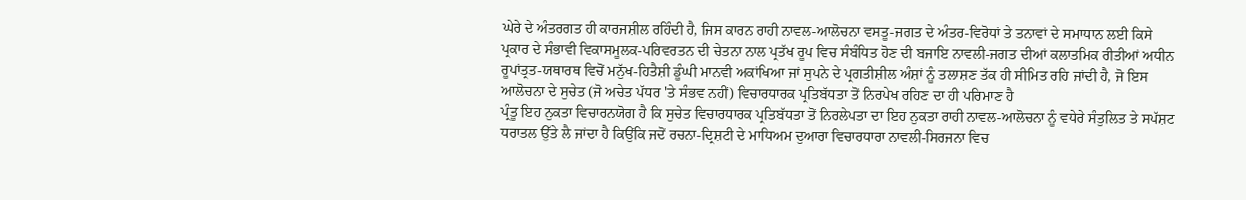ਘੇਰੇ ਦੇ ਅੰਤਰਗਤ ਹੀ ਕਾਰਜਸ਼ੀਲ ਰਹਿੰਦੀ ਹੈ, ਜਿਸ ਕਾਰਨ ਰਾਹੀ ਨਾਵਲ-ਆਲੋਚਨਾ ਵਸਤੂ-ਜਗਤ ਦੇ ਅੰਤਰ-ਵਿਰੋਧਾਂ ਤੇ ਤਨਾਵਾਂ ਦੇ ਸਮਾਧਾਨ ਲਈ ਕਿਸੇ ਪ੍ਰਕਾਰ ਦੇ ਸੰਭਾਵੀ ਵਿਕਾਸਮੂਲਕ-ਪਰਿਵਰਤਨ ਦੀ ਚੇਤਨਾ ਨਾਲ ਪ੍ਰਤੱਖ ਰੂਪ ਵਿਚ ਸੰਬੰਧਿਤ ਹੋਣ ਦੀ ਬਜਾਇ ਨਾਵਲੀ-ਜਗਤ ਦੀਆਂ ਕਲਾਤਮਿਕ ਰੀਤੀਆਂ ਅਧੀਨ ਰੂਪਾਂਤ੍ਰਤ-ਯਥਾਰਥ ਵਿਚੋਂ ਮਨੁੱਖ-ਹਿਤੈਸ਼ੀ ਡੂੰਘੀ ਮਾਨਵੀ ਅਕਾਂਖਿਆ ਜਾਂ ਸੁਪਨੇ ਦੇ ਪ੍ਰਗਤੀਸ਼ੀਲ ਅੰਸ਼ਾਂ ਨੂੰ ਤਲਾਸ਼ਣ ਤੱਕ ਹੀ ਸੀਮਿਤ ਰਹਿ ਜਾਂਦੀ ਹੈ, ਜੋ ਇਸ ਆਲੋਚਨਾ ਦੇ ਸੁਚੇਤ (ਜੋ ਅਚੇਤ ਪੱਧਰ 'ਤੇ ਸੰਭਵ ਨਹੀਂ) ਵਿਚਾਰਧਾਰਕ ਪ੍ਰਤਿਬੱਧਤਾ ਤੋਂ ਨਿਰਪੇਖ ਰਹਿਣ ਦਾ ਹੀ ਪਰਿਮਾਣ ਹੈ
ਪ੍ਰੰਤੂ ਇਹ ਨੁਕਤਾ ਵਿਚਾਰਨਯੋਗ ਹੈ ਕਿ ਸੁਚੇਤ ਵਿਚਾਰਧਾਰਕ ਪ੍ਰਤਿਬੱਧਤਾ ਤੋਂ ਨਿਰਲੇਪਤਾ ਦਾ ਇਹ ਨੁਕਤਾ ਰਾਹੀ ਨਾਵਲ-ਆਲੋਚਨਾ ਨੂੰ ਵਧੇਰੇ ਸੰਤੁਲਿਤ ਤੇ ਸਪੱਸ਼ਟ ਧਰਾਤਲ ਉੱਤੇ ਲੈ ਜਾਂਦਾ ਹੈ ਕਿਉਂਕਿ ਜਦੋਂ ਰਚਨਾ-ਦ੍ਰਿਸ਼ਟੀ ਦੇ ਮਾਧਿਅਮ ਦੁਆਰਾ ਵਿਚਾਰਧਾਰਾ ਨਾਵਲੀ-ਸਿਰਜਨਾ ਵਿਚ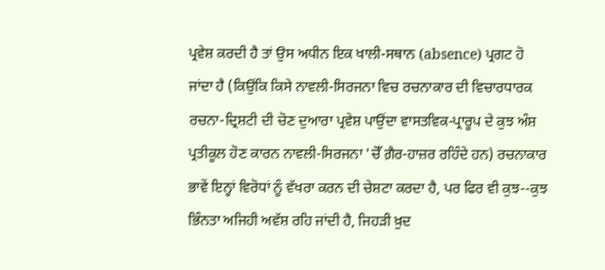ਪ੍ਰਵੇਸ਼ ਕਰਦੀ ਹੈ ਤਾਂ ਉਸ ਅਧੀਨ ਇਕ ਖਾਲੀ-ਸਥਾਨ (absence) ਪ੍ਰਗਟ ਹੋ ਜਾਂਦਾ ਹੈ (ਕਿਉਂਕਿ ਕਿਸੇ ਨਾਵਲੀ-ਸਿਰਜਨਾ ਵਿਚ ਰਚਨਾਕਾਰ ਦੀ ਵਿਚਾਰਧਾਰਕ ਰਚਨਾ-ਦ੍ਰਿਸ਼ਟੀ ਦੀ ਚੋਣ ਦੁਆਰਾ ਪ੍ਰਵੇਸ਼ ਪਾਉਂਦਾ ਵਾਸਤਵਿਕ-ਪ੍ਰਾਰੂਪ ਦੇ ਕੁਝ ਅੰਸ਼ ਪ੍ਰਤੀਕੂਲ ਹੋਣ ਕਾਰਨ ਨਾਵਲੀ-ਸਿਰਜਨਾ 'ਚੋੱ ਗ਼ੈਰ-ਹਾਜ਼ਰ ਰਹਿੰਦੇ ਹਨ) ਰਚਨਾਕਾਰ ਭਾਵੇਂ ਇਨ੍ਹਾਂ ਵਿਰੋਧਾਂ ਨੂੰ ਵੱਖਰਾ ਕਰਨ ਦੀ ਚੇਸ਼ਟਾ ਕਰਦਾ ਹੈ, ਪਰ ਫਿਰ ਵੀ ਕੁਝ--ਕੁਝ ਭਿੰਨਤਾ ਅਜਿਹੀ ਅਵੱਸ਼ ਰਹਿ ਜਾਂਦੀ ਹੈ, ਜਿਹੜੀ ਖ਼ੁਦ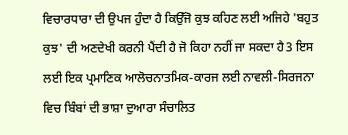ਵਿਚਾਰਧਾਰਾ ਦੀ ਉਪਜ ਹੁੰਦਾ ਹੈ ਕਿਉੱਜੋ ਕੁਝ ਕਹਿਣ ਲਈ ਅਜਿਹੇ 'ਬਹੁਤ ਕੁਝ' ਦੀ ਅਣਦੇਖੀ ਕਰਨੀ ਪੈਂਦੀ ਹੈ ਜੋ ਕਿਹਾ ਨਹੀਂ ਜਾ ਸਕਦਾ ਹੈ3 ਇਸ ਲਈ ਇਕ ਪ੍ਰਮਾਣਿਕ ਆਲੋਚਨਾਤਮਿਕ-ਕਾਰਜ ਲਈ ਨਾਵਲੀ-ਸਿਰਜਨਾ ਵਿਚ ਬਿੰਬਾਂ ਦੀ ਭਾਸ਼ਾ ਦੁਆਰਾ ਸੰਚਾਲਿਤ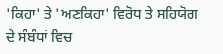'ਕਿਹਾ' ਤੇ 'ਅਣਕਿਹਾ' ਵਿਰੋਧ ਤੇ ਸਹਿਯੋਗ ਦੇ ਸੰਬੰਧਾਂ ਵਿਚ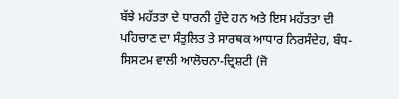ਬੱਝੇ ਮਹੱਤਤਾ ਦੇ ਧਾਰਨੀ ਹੁੰਦੇ ਹਨ ਅਤੇ ਇਸ ਮਹੱਤਤਾ ਦੀ ਪਹਿਚਾਣ ਦਾ ਸੰਤੁਲਿਤ ਤੇ ਸਾਰਥਕ ਆਧਾਰ ਨਿਰਸੰਦੇਹ, ਬੰਧ-ਸਿਸਟਮ ਵਾਲੀ ਆਲੋਚਨਾ-ਦ੍ਰਿਸ਼ਟੀ (ਜੋ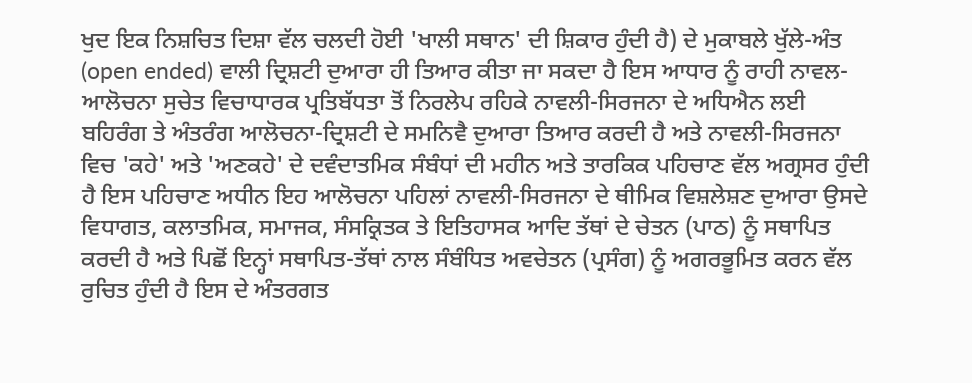ਖੁਦ ਇਕ ਨਿਸ਼ਚਿਤ ਦਿਸ਼ਾ ਵੱਲ ਚਲਦੀ ਹੋਈ 'ਖਾਲੀ ਸਥਾਨ' ਦੀ ਸ਼ਿਕਾਰ ਹੁੰਦੀ ਹੈ) ਦੇ ਮੁਕਾਬਲੇ ਖੁੱਲੇ-ਅੰਤ (open ended) ਵਾਲੀ ਦ੍ਰਿਸ਼ਟੀ ਦੁਆਰਾ ਹੀ ਤਿਆਰ ਕੀਤਾ ਜਾ ਸਕਦਾ ਹੈ ਇਸ ਆਧਾਰ ਨੂੰ ਰਾਹੀ ਨਾਵਲ-ਆਲੋਚਨਾ ਸੁਚੇਤ ਵਿਚਾਧਾਰਕ ਪ੍ਰਤਿਬੱਧਤਾ ਤੋਂ ਨਿਰਲੇਪ ਰਹਿਕੇ ਨਾਵਲੀ-ਸਿਰਜਨਾ ਦੇ ਅਧਿਐਨ ਲਈ ਬਹਿਰੰਗ ਤੇ ਅੰਤਰੰਗ ਆਲੋਚਨਾ-ਦ੍ਰਿਸ਼ਟੀ ਦੇ ਸਮਨਿਵੈ ਦੁਆਰਾ ਤਿਆਰ ਕਰਦੀ ਹੈ ਅਤੇ ਨਾਵਲੀ-ਸਿਰਜਨਾ ਵਿਚ 'ਕਹੇ' ਅਤੇ 'ਅਣਕਹੇ' ਦੇ ਦਵੰਦਾਤਮਿਕ ਸੰਬੰਧਾਂ ਦੀ ਮਹੀਨ ਅਤੇ ਤਾਰਕਿਕ ਪਹਿਚਾਣ ਵੱਲ ਅਗ੍ਰਸਰ ਹੁੰਦੀ ਹੈ ਇਸ ਪਹਿਚਾਣ ਅਧੀਨ ਇਹ ਆਲੋਚਨਾ ਪਹਿਲਾਂ ਨਾਵਲੀ-ਸਿਰਜਨਾ ਦੇ ਥੀਮਿਕ ਵਿਸ਼ਲੇਸ਼ਣ ਦੁਆਰਾ ਉਸਦੇ ਵਿਧਾਗਤ, ਕਲਾਤਮਿਕ, ਸਮਾਜਕ, ਸੰਸਕ੍ਰਿਤਕ ਤੇ ਇਤਿਹਾਸਕ ਆਦਿ ਤੱਥਾਂ ਦੇ ਚੇਤਨ (ਪਾਠ) ਨੂੰ ਸਥਾਪਿਤ ਕਰਦੀ ਹੈ ਅਤੇ ਪਿਛੋਂ ਇਨ੍ਹਾਂ ਸਥਾਪਿਤ-ਤੱਥਾਂ ਨਾਲ ਸੰਬੰਧਿਤ ਅਵਚੇਤਨ (ਪ੍ਰਸੰਗ) ਨੂੰ ਅਗਰਭੂਮਿਤ ਕਰਨ ਵੱਲ ਰੁਚਿਤ ਹੁੰਦੀ ਹੈ ਇਸ ਦੇ ਅੰਤਰਗਤ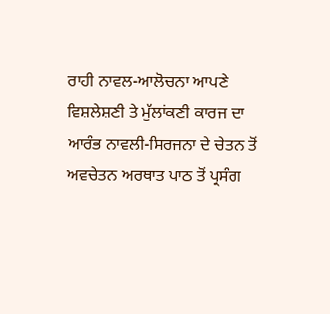ਰਾਹੀ ਨਾਵਲ-ਆਲੋਚਨਾ ਆਪਣੇ ਵਿਸ਼ਲੇਸ਼ਣੀ ਤੇ ਮੁੱਲਾਂਕਣੀ ਕਾਰਜ ਦਾ ਆਰੰਭ ਨਾਵਲੀ-ਸਿਰਜਨਾ ਦੇ ਚੇਤਨ ਤੋਂ ਅਵਚੇਤਨ ਅਰਥਾਤ ਪਾਠ ਤੋਂ ਪ੍ਰਸੰਗ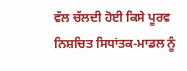ਵੱਲ ਚੱਲਦੀ ਹੋਈ ਕਿਸੇ ਪੂਰਵ ਨਿਸ਼ਚਿਤ ਸਿਧਾਂਤਕ-ਮਾਡਲ ਨੂੰ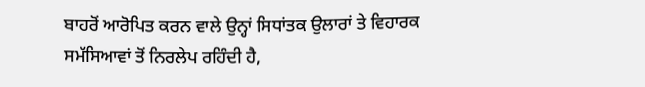ਬਾਹਰੋਂ ਆਰੋਪਿਤ ਕਰਨ ਵਾਲੇ ਉਨ੍ਹਾਂ ਸਿਧਾਂਤਕ ਉਲਾਰਾਂ ਤੇ ਵਿਹਾਰਕ ਸਮੱਸਿਆਵਾਂ ਤੋਂ ਨਿਰਲੇਪ ਰਹਿੰਦੀ ਹੈ,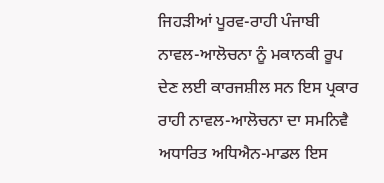ਜਿਹੜੀਆਂ ਪੂਰਵ-ਰਾਹੀ ਪੰਜਾਬੀ ਨਾਵਲ-ਆਲੋਚਨਾ ਨੂੰ ਮਕਾਨਕੀ ਰੂਪ ਦੇਣ ਲਈ ਕਾਰਜਸ਼ੀਲ ਸਨ ਇਸ ਪ੍ਰਕਾਰ ਰਾਹੀ ਨਾਵਲ-ਆਲੋਚਨਾ ਦਾ ਸਮਨਿਵੈ ਅਧਾਰਿਤ ਅਧਿਐਨ-ਮਾਡਲ ਇਸ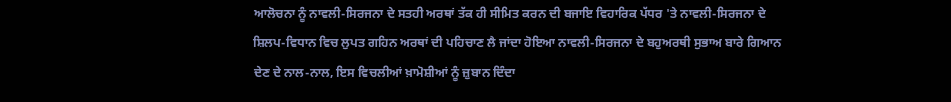ਆਲੋਚਨਾ ਨੂੰ ਨਾਵਲੀ-ਸਿਰਜਨਾ ਦੇ ਸਤਹੀ ਅਰਥਾਂ ਤੱਕ ਹੀ ਸੀਮਿਤ ਕਰਨ ਦੀ ਬਜਾਇ ਵਿਹਾਰਿਕ ਪੱਧਰ 'ਤੇ ਨਾਵਲੀ-ਸਿਰਜਨਾ ਦੇ ਸ਼ਿਲਪ-ਵਿਧਾਨ ਵਿਚ ਲੁਪਤ ਗਹਿਨ ਅਰਥਾਂ ਦੀ ਪਹਿਚਾਣ ਲੈ ਜਾਂਦਾ ਹੋਇਆ ਨਾਵਲੀ-ਸਿਰਜਨਾ ਦੇ ਬਹੁਅਰਥੀ ਸੁਭਾਅ ਬਾਰੇ ਗਿਆਨ ਦੇਣ ਦੇ ਨਾਲ-ਨਾਲ, ਇਸ ਵਿਚਲੀਆਂ ਖ਼ਾਮੋਸ਼ੀਆਂ ਨੂੰ ਜ਼ੁਬਾਨ ਦਿੰਦਾ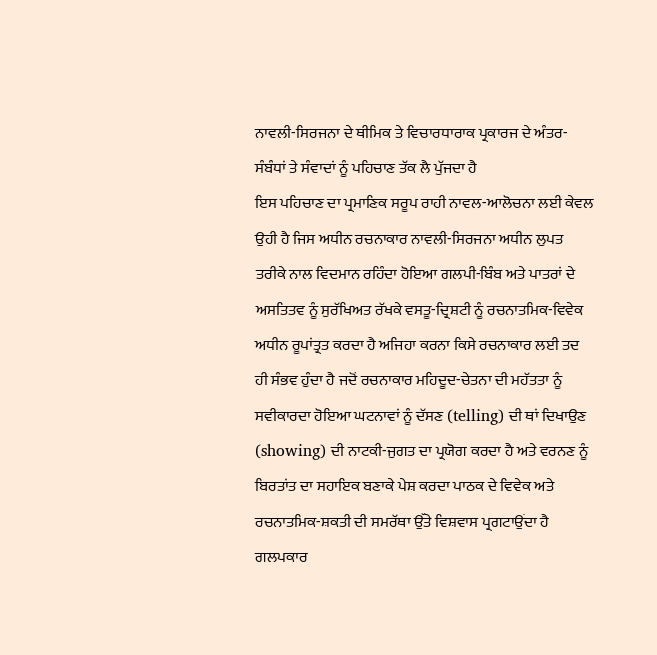ਨਾਵਲੀ-ਸਿਰਜਨਾ ਦੇ ਥੀਮਿਕ ਤੇ ਵਿਚਾਰਧਾਰਾਕ ਪ੍ਰਕਾਰਜ ਦੇ ਅੰਤਰ-ਸੰਬੰਧਾਂ ਤੇ ਸੰਵਾਦਾਂ ਨੂੰ ਪਹਿਚਾਣ ਤੱਕ ਲੈ ਪੁੱਜਦਾ ਹੈ
ਇਸ ਪਹਿਚਾਣ ਦਾ ਪ੍ਰਮਾਣਿਕ ਸਰੂਪ ਰਾਹੀ ਨਾਵਲ-ਆਲੋਚਨਾ ਲਈ ਕੇਵਲ ਉਹੀ ਹੈ ਜਿਸ ਅਧੀਨ ਰਚਨਾਕਾਰ ਨਾਵਲੀ-ਸਿਰਜਨਾ ਅਧੀਨ ਲੁਪਤ ਤਰੀਕੇ ਨਾਲ ਵਿਦਮਾਨ ਰਹਿੰਦਾ ਹੋਇਆ ਗਲਪੀ-ਬਿੰਬ ਅਤੇ ਪਾਤਰਾਂ ਦੇ ਅਸਤਿਤਵ ਨੂੰ ਸੁਰੱਖਿਅਤ ਰੱਖਕੇ ਵਸਤੂ-ਦ੍ਰਿਸ਼ਟੀ ਨੂੰ ਰਚਨਾਤਮਿਕ-ਵਿਵੇਕ ਅਧੀਨ ਰੂਪਾਂਤ੍ਰਤ ਕਰਦਾ ਹੈ ਅਜਿਹਾ ਕਰਨਾ ਕਿਸੇ ਰਚਨਾਕਾਰ ਲਈ ਤਦ ਹੀ ਸੰਭਵ ਹੁੰਦਾ ਹੈ ਜਦੋਂ ਰਚਨਾਕਾਰ ਮਹਿਦੂਦ-ਚੇਤਨਾ ਦੀ ਮਹੱਤਤਾ ਨੂੰ ਸਵੀਕਾਰਦਾ ਹੋਇਆ ਘਟਨਾਵਾਂ ਨੂੰ ਦੱਸਣ (telling) ਦੀ ਥਾਂ ਦਿਖਾਉਣ (showing) ਦੀ ਨਾਟਕੀ-ਜੁਗਤ ਦਾ ਪ੍ਰਯੋਗ ਕਰਦਾ ਹੈ ਅਤੇ ਵਰਨਣ ਨੂੰ ਬਿਰਤਾਂਤ ਦਾ ਸਹਾਇਕ ਬਣਾਕੇ ਪੇਸ਼ ਕਰਦਾ ਪਾਠਕ ਦੇ ਵਿਵੇਕ ਅਤੇ ਰਚਨਾਤਮਿਕ-ਸ਼ਕਤੀ ਦੀ ਸਮਰੱਥਾ ਉੱਤੇ ਵਿਸ਼ਵਾਸ ਪ੍ਰਗਟਾਉਂਦਾ ਹੈ
ਗਲਪਕਾਰ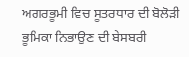ਅਗਰਭੂਮੀ ਵਿਚ ਸੂਤਰਧਾਰ ਦੀ ਬੋਲੋੜੀ ਭੂਮਿਕਾ ਨਿਭਾਉਣ ਦੀ ਬੇਸਬਰੀ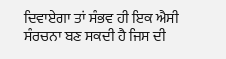ਦਿਵਾਏਗਾ ਤਾਂ ਸੰਭਵ ਹੀ ਇਕ ਐਸੀ ਸੰਰਚਨਾ ਬਣ ਸਕਦੀ ਹੈ ਜਿਸ ਦੀ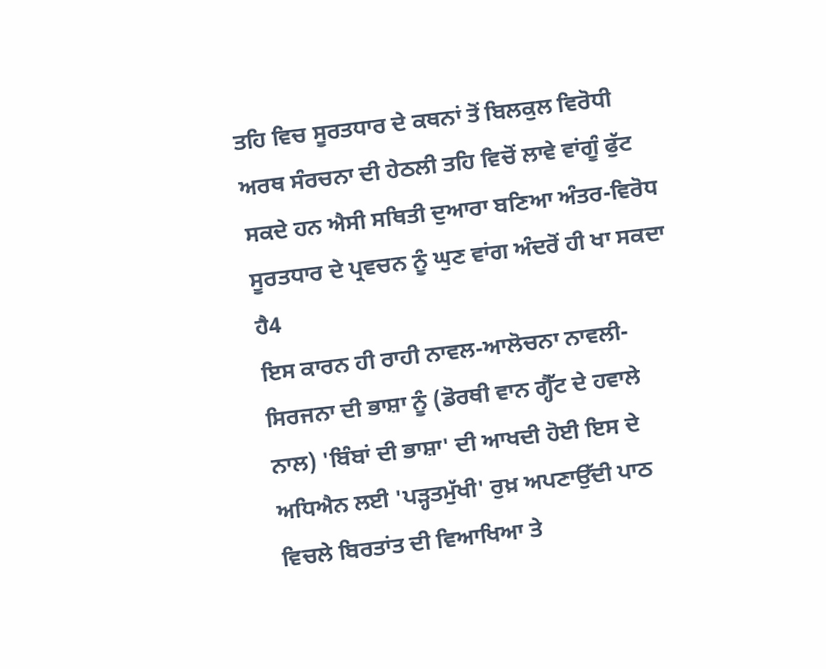ਤਹਿ ਵਿਚ ਸੂਰਤਧਾਰ ਦੇ ਕਥਨਾਂ ਤੋਂ ਬਿਲਕੁਲ ਵਿਰੋਧੀ ਅਰਥ ਸੰਰਚਨਾ ਦੀ ਹੇਠਲੀ ਤਹਿ ਵਿਚੋਂ ਲਾਵੇ ਵਾਂਗੂੰ ਫੁੱਟ ਸਕਦੇ ਹਨ ਐਸੀ ਸਥਿਤੀ ਦੁਆਰਾ ਬਣਿਆ ਅੰਤਰ-ਵਿਰੋਧ ਸੂਰਤਧਾਰ ਦੇ ਪ੍ਰਵਚਨ ਨੂੰ ਘੁਣ ਵਾਂਗ ਅੰਦਰੋਂ ਹੀ ਖਾ ਸਕਦਾ ਹੈ4
ਇਸ ਕਾਰਨ ਹੀ ਰਾਹੀ ਨਾਵਲ-ਆਲੋਚਨਾ ਨਾਵਲੀ-ਸਿਰਜਨਾ ਦੀ ਭਾਸ਼ਾ ਨੂੰ (ਡੋਰਥੀ ਵਾਨ ਗ੍ਹੈੱਟ ਦੇ ਹਵਾਲੇ ਨਾਲ) 'ਬਿੰਬਾਂ ਦੀ ਭਾਸ਼ਾ' ਦੀ ਆਖਦੀ ਹੋਈ ਇਸ ਦੇ ਅਧਿਐਨ ਲਈ 'ਪੜ੍ਹਤਮੁੱਖੀ' ਰੁਖ਼ ਅਪਣਾਉੱਦੀ ਪਾਠ ਵਿਚਲੇ ਬਿਰਤਾਂਤ ਦੀ ਵਿਆਖਿਆ ਤੇ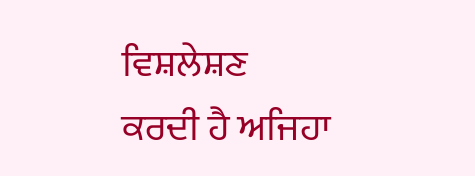ਵਿਸ਼ਲੇਸ਼ਣ ਕਰਦੀ ਹੈ ਅਜਿਹਾ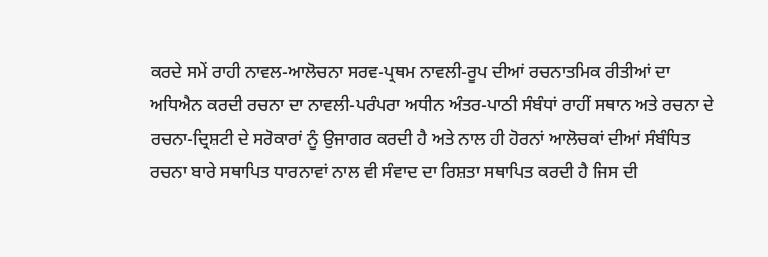ਕਰਦੇ ਸਮੇਂ ਰਾਹੀ ਨਾਵਲ-ਆਲੋਚਨਾ ਸਰਵ-ਪ੍ਰਥਮ ਨਾਵਲੀ-ਰੂਪ ਦੀਆਂ ਰਚਨਾਤਮਿਕ ਰੀਤੀਆਂ ਦਾ ਅਧਿਐਨ ਕਰਦੀ ਰਚਨਾ ਦਾ ਨਾਵਲੀ-ਪਰੰਪਰਾ ਅਧੀਨ ਅੰਤਰ-ਪਾਠੀ ਸੰਬੰਧਾਂ ਰਾਹੀਂ ਸਥਾਨ ਅਤੇ ਰਚਨਾ ਦੇ ਰਚਨਾ-ਦ੍ਰਿਸ਼ਟੀ ਦੇ ਸਰੋਕਾਰਾਂ ਨੂੰ ਉਜਾਗਰ ਕਰਦੀ ਹੈ ਅਤੇ ਨਾਲ ਹੀ ਹੋਰਨਾਂ ਆਲੋਚਕਾਂ ਦੀਆਂ ਸੰਬੰਧਿਤ ਰਚਨਾ ਬਾਰੇ ਸਥਾਪਿਤ ਧਾਰਨਾਵਾਂ ਨਾਲ ਵੀ ਸੰਵਾਦ ਦਾ ਰਿਸ਼ਤਾ ਸਥਾਪਿਤ ਕਰਦੀ ਹੈ ਜਿਸ ਦੀ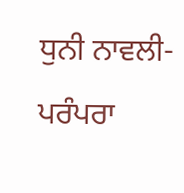ਧੁਨੀ ਨਾਵਲੀ-ਪਰੰਪਰਾ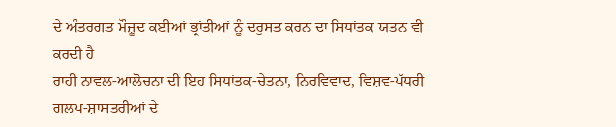ਦੇ ਅੰਤਰਗਤ ਮੌਜ਼ੂਦ ਕਈਆਂ ਭ੍ਰਾਂਤੀਆਂ ਨੂੰ ਦਰੁਸਤ ਕਰਨ ਦਾ ਸਿਧਾਂਤਕ ਯਤਨ ਵੀ ਕਰਦੀ ਹੈ
ਰਾਹੀ ਨਾਵਲ-ਆਲੋਚਨਾ ਦੀ ਇਹ ਸਿਧਾਂਤਕ-ਚੇਤਨਾ, ਨਿਰਵਿਵਾਦ, ਵਿਸ਼ਵ-ਪੱਧਰੀ ਗਲਪ-ਸ਼ਾਸਤਰੀਆਂ ਦੇ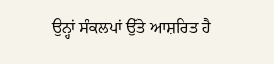ਉਨ੍ਹਾਂ ਸੰਕਲਪਾਂ ਉੱਤੇ ਆਸ਼ਰਿਤ ਹੈ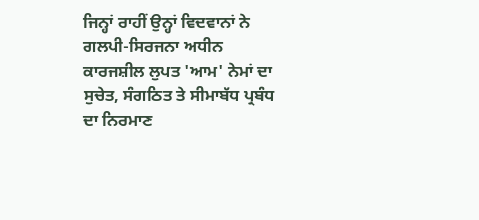ਜਿਨ੍ਹਾਂ ਰਾਹੀਂ ਉਨ੍ਹਾਂ ਵਿਦਵਾਨਾਂ ਨੇ ਗਲਪੀ-ਸਿਰਜਨਾ ਅਧੀਨ ਕਾਰਜਸ਼ੀਲ ਲੁਪਤ 'ਆਮ' ਨੇਮਾਂ ਦਾ ਸੁਚੇਤ, ਸੰਗਠਿਤ ਤੇ ਸੀਮਾਬੱਧ ਪ੍ਰਬੰਧ ਦਾ ਨਿਰਮਾਣ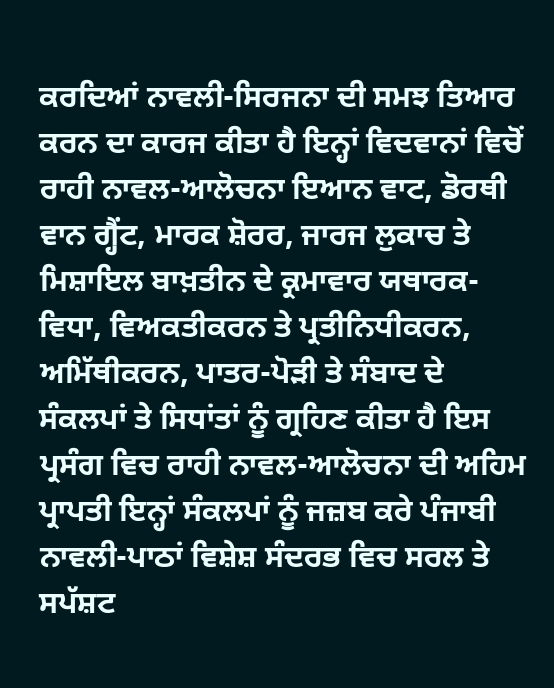ਕਰਦਿਆਂ ਨਾਵਲੀ-ਸਿਰਜਨਾ ਦੀ ਸਮਝ ਤਿਆਰ ਕਰਨ ਦਾ ਕਾਰਜ ਕੀਤਾ ਹੈ ਇਨ੍ਹਾਂ ਵਿਦਵਾਨਾਂ ਵਿਚੋਂ ਰਾਹੀ ਨਾਵਲ-ਆਲੋਚਨਾ ਇਆਨ ਵਾਟ, ਡੋਰਥੀ ਵਾਨ ਗ੍ਹੈਂਟ, ਮਾਰਕ ਸ਼ੋਰਰ, ਜਾਰਜ ਲੁਕਾਚ ਤੇ ਮਿਸ਼ਾਇਲ ਬਾਖ਼ਤੀਨ ਦੇ ਕ੍ਰਮਾਵਾਰ ਯਥਾਰਕ-ਵਿਧਾ, ਵਿਅਕਤੀਕਰਨ ਤੇ ਪ੍ਰਤੀਨਿਧੀਕਰਨ, ਅਮਿੱਥੀਕਰਨ, ਪਾਤਰ-ਪੋੜੀ ਤੇ ਸੰਬਾਦ ਦੇ ਸੰਕਲਪਾਂ ਤੇ ਸਿਧਾਂਤਾਂ ਨੂੰ ਗ੍ਰਹਿਣ ਕੀਤਾ ਹੈ ਇਸ ਪ੍ਰਸੰਗ ਵਿਚ ਰਾਹੀ ਨਾਵਲ-ਆਲੋਚਨਾ ਦੀ ਅਹਿਮ ਪ੍ਰਾਪਤੀ ਇਨ੍ਹਾਂ ਸੰਕਲਪਾਂ ਨੂੰ ਜਜ਼ਬ ਕਰੇ ਪੰਜਾਬੀ ਨਾਵਲੀ-ਪਾਠਾਂ ਵਿਸ਼ੇਸ਼ ਸੰਦਰਭ ਵਿਚ ਸਰਲ ਤੇ ਸਪੱਸ਼ਟ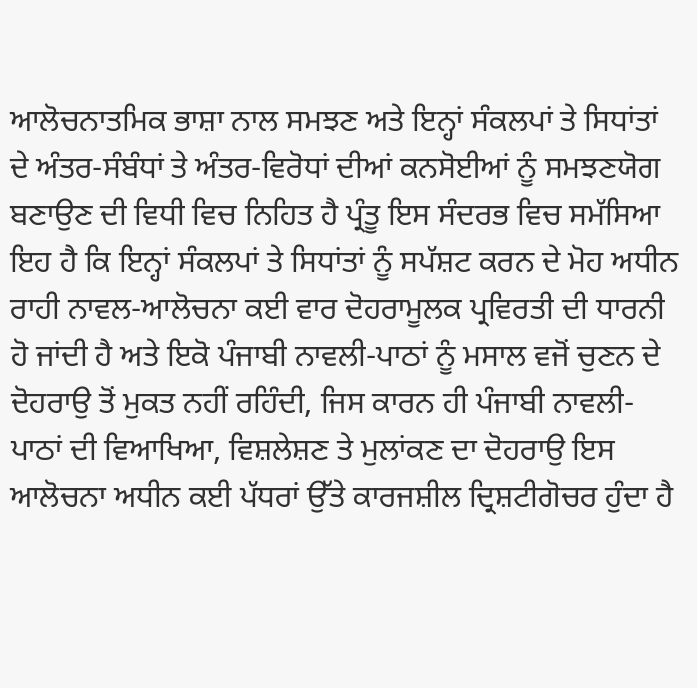ਆਲੋਚਨਾਤਮਿਕ ਭਾਸ਼ਾ ਨਾਲ ਸਮਝਣ ਅਤੇ ਇਨ੍ਹਾਂ ਸੰਕਲਪਾਂ ਤੇ ਸਿਧਾਂਤਾਂ ਦੇ ਅੰਤਰ-ਸੰਬੰਧਾਂ ਤੇ ਅੰਤਰ-ਵਿਰੋਧਾਂ ਦੀਆਂ ਕਨਸੋਈਆਂ ਨੂੰ ਸਮਝਣਯੋਗ ਬਣਾਉਣ ਦੀ ਵਿਧੀ ਵਿਚ ਨਿਹਿਤ ਹੈ ਪ੍ਰੰਤੂ ਇਸ ਸੰਦਰਭ ਵਿਚ ਸਮੱਸਿਆ ਇਹ ਹੈ ਕਿ ਇਨ੍ਹਾਂ ਸੰਕਲਪਾਂ ਤੇ ਸਿਧਾਂਤਾਂ ਨੂੰ ਸਪੱਸ਼ਟ ਕਰਨ ਦੇ ਮੋਹ ਅਧੀਨ ਰਾਹੀ ਨਾਵਲ-ਆਲੋਚਨਾ ਕਈ ਵਾਰ ਦੋਹਰਾਮੂਲਕ ਪ੍ਰਵਿਰਤੀ ਦੀ ਧਾਰਨੀ ਹੋ ਜਾਂਦੀ ਹੈ ਅਤੇ ਇਕੋ ਪੰਜਾਬੀ ਨਾਵਲੀ-ਪਾਠਾਂ ਨੂੰ ਮਸਾਲ ਵਜੋਂ ਚੁਣਨ ਦੇ ਦੋਹਰਾਉ ਤੋਂ ਮੁਕਤ ਨਹੀਂ ਰਹਿੰਦੀ, ਜਿਸ ਕਾਰਨ ਹੀ ਪੰਜਾਬੀ ਨਾਵਲੀ-ਪਾਠਾਂ ਦੀ ਵਿਆਖਿਆ, ਵਿਸ਼ਲੇਸ਼ਣ ਤੇ ਮੁਲਾਂਕਣ ਦਾ ਦੋਹਰਾਉ ਇਸ ਆਲੋਚਨਾ ਅਧੀਨ ਕਈ ਪੱਧਰਾਂ ਉੱਤੇ ਕਾਰਜਸ਼ੀਲ ਦ੍ਰਿਸ਼ਟੀਗੋਚਰ ਹੁੰਦਾ ਹੈ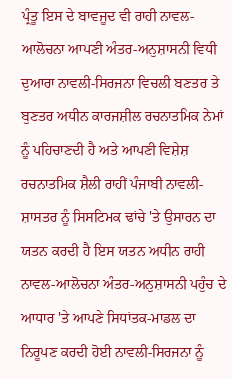ਪ੍ਰੰਤੂ ਇਸ ਦੇ ਬਾਵਜੂਦ ਵੀ ਰਾਹੀ ਨਾਵਲ-ਆਲੋਚਨਾ ਆਪਣੀ ਅੰਤਰ-ਅਨੁਸ਼ਾਸਨੀ ਵਿਧੀ ਦੁਆਰਾ ਨਾਵਲੀ-ਸਿਰਜਨਾ ਵਿਚਲੀ ਬਣਤਰ ਤੇ ਬੁਣਤਰ ਅਧੀਨ ਕਾਰਜਸ਼ੀਲ ਰਚਨਾਤਮਿਕ ਨੇਮਾਂ ਨੂੰ ਪਹਿਚਾਣਦੀ ਹੈ ਅਤੇ ਆਪਣੀ ਵਿਸ਼ੇਸ਼ ਰਚਨਾਤਮਿਕ ਸ਼ੈਲੀ ਰਾਹੀਂ ਪੰਜਾਬੀ ਨਾਵਲੀ-ਸ਼ਾਸਤਰ ਨੂੰ ਸਿਸਟਿਮਕ ਢਾਂਚੇ 'ਤੇ ਉਸਾਰਨ ਦਾ ਯਤਨ ਕਰਦੀ ਹੈ ਇਸ ਯਤਨ ਅਧੀਨ ਰਾਹੀ ਨਾਵਲ-ਆਲੋਚਨਾ ਅੰਤਰ-ਅਨੁਸ਼ਾਸਨੀ ਪਹੁੰਚ ਦੇ ਆਧਾਰ 'ਤੇ ਆਪਣੇ ਸਿਧਾਂਤਕ-ਮਾਡਲ ਦਾ ਨਿਰੂਪਣ ਕਰਦੀ ਹੋਈ ਨਾਵਲੀ-ਸਿਰਜਨਾ ਨੂੰ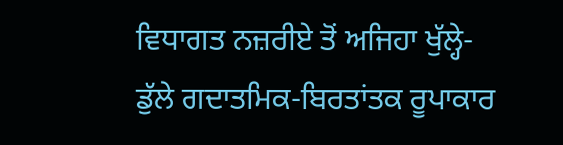ਵਿਧਾਗਤ ਨਜ਼ਰੀਏ ਤੋਂ ਅਜਿਹਾ ਖੁੱਲ੍ਹੇ-ਡੁੱਲੇ ਗਦਾਤਮਿਕ-ਬਿਰਤਾਂਤਕ ਰੂਪਾਕਾਰ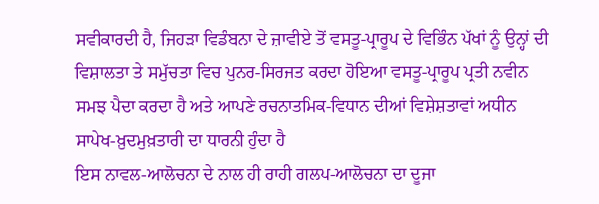ਸਵੀਕਾਰਦੀ ਹੈ, ਜਿਹੜਾ ਵਿਡੰਬਨਾ ਦੇ ਜ਼ਾਵੀਏ ਤੋਂ ਵਸਤੂ-ਪ੍ਰਾਰੂਪ ਦੇ ਵਿਭਿੰਨ ਪੱਖਾਂ ਨੂੰ ਉਨ੍ਹਾਂ ਦੀ ਵਿਸ਼ਾਲਤਾ ਤੇ ਸਮੁੱਚਤਾ ਵਿਚ ਪੁਨਰ-ਸਿਰਜਤ ਕਰਦਾ ਹੋਇਆ ਵਸਤੂ-ਪ੍ਰਾਰੂਪ ਪ੍ਰਤੀ ਨਵੀਨ ਸਮਝ ਪੈਦਾ ਕਰਦਾ ਹੈ ਅਤੇ ਆਪਣੇ ਰਚਨਾਤਮਿਕ-ਵਿਧਾਨ ਦੀਆਂ ਵਿਸ਼ੇਸ਼ਤਾਵਾਂ ਅਧੀਨ ਸਾਪੇਖ-ਖ਼ੁਦਮੁਖ਼ਤਾਰੀ ਦਾ ਧਾਰਨੀ ਹੁੰਦਾ ਹੈ
ਇਸ ਨਾਵਲ-ਆਲੋਚਨਾ ਦੇ ਨਾਲ ਹੀ ਰਾਹੀ ਗਲਪ-ਆਲੋਚਨਾ ਦਾ ਦੂਜਾ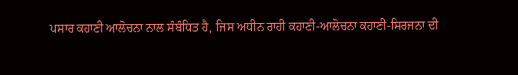ਪਸਾਰ ਕਹਾਣੀ ਆਲੋਚਨਾ ਨਾਲ ਸੰਬੰਧਿਤ ਹੈ, ਜਿਸ ਅਧੀਨ ਰਾਹੀ ਕਹਾਣੀ-ਆਲੋਚਨਾ ਕਹਾਣੀ-ਸਿਰਜਨਾ ਦੀ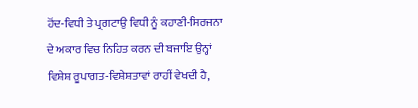ਹੋਂਦ-ਵਿਧੀ ਤੇ ਪ੍ਰਗਟਾਉ ਵਿਧੀ ਨੂੰ ਕਹਾਣੀ-ਸਿਰਜਨਾ ਦੇ ਅਕਾਰ ਵਿਚ ਨਿਹਿਤ ਕਰਨ ਦੀ ਬਜਾਇ ਉਨ੍ਹਾਂ ਵਿਸ਼ੇਸ਼ ਰੂਪਾਗਤ-ਵਿਸ਼ੇਸ਼ਤਾਵਾਂ ਰਾਹੀਂ ਵੇਖਦੀ ਹੈ,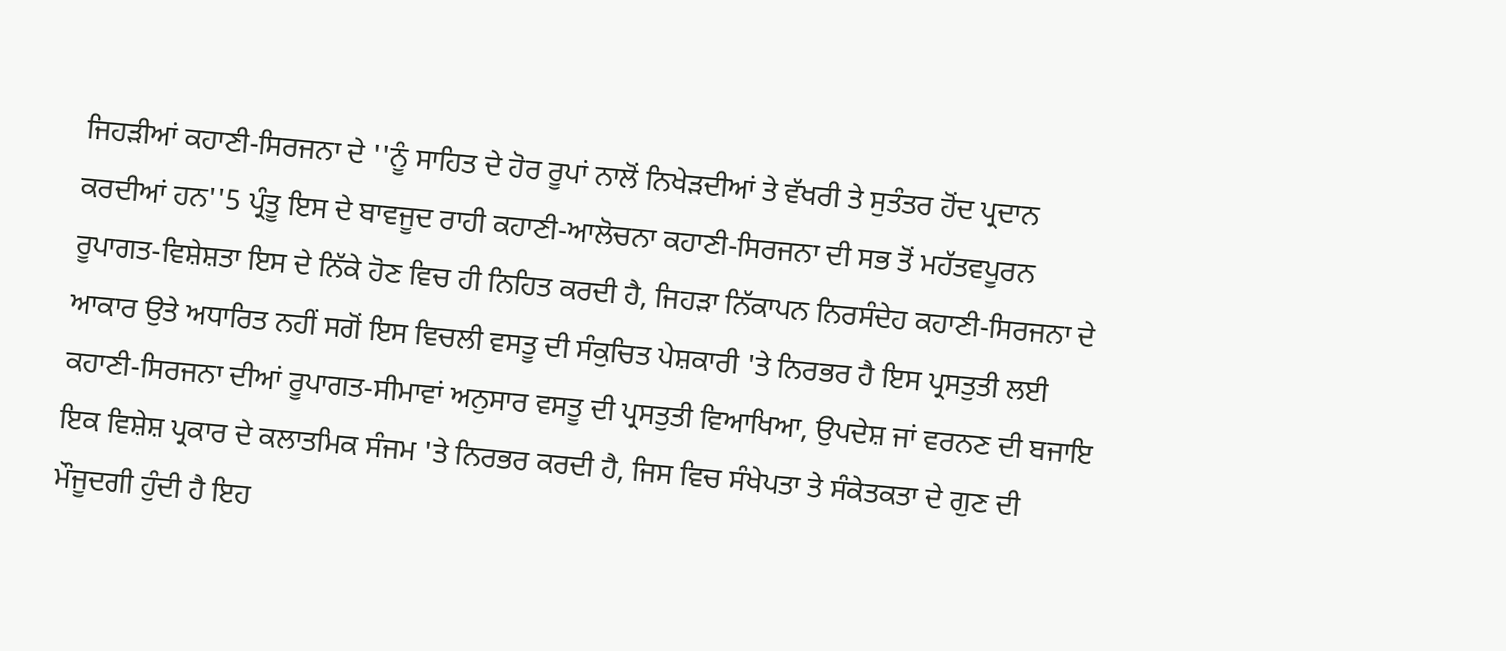ਜਿਹੜੀਆਂ ਕਹਾਣੀ-ਸਿਰਜਨਾ ਦੇ ''ਨੂੰ ਸਾਹਿਤ ਦੇ ਹੋਰ ਰੂਪਾਂ ਨਾਲੋਂ ਨਿਖੇੜਦੀਆਂ ਤੇ ਵੱਖਰੀ ਤੇ ਸੁਤੰਤਰ ਹੋਂਦ ਪ੍ਰਦਾਨ ਕਰਦੀਆਂ ਹਨ''5 ਪ੍ਰੰਤੂ ਇਸ ਦੇ ਬਾਵਜੂਦ ਰਾਹੀ ਕਹਾਣੀ-ਆਲੋਚਨਾ ਕਹਾਣੀ-ਸਿਰਜਨਾ ਦੀ ਸਭ ਤੋਂ ਮਹੱਤਵਪੂਰਨ ਰੂਪਾਗਤ-ਵਿਸ਼ੇਸ਼ਤਾ ਇਸ ਦੇ ਨਿੱਕੇ ਹੋਣ ਵਿਚ ਹੀ ਨਿਹਿਤ ਕਰਦੀ ਹੈ, ਜਿਹੜਾ ਨਿੱਕਾਪਨ ਨਿਰਸੰਦੇਹ ਕਹਾਣੀ-ਸਿਰਜਨਾ ਦੇ ਆਕਾਰ ਉਤੇ ਅਧਾਰਿਤ ਨਹੀਂ ਸਗੋਂ ਇਸ ਵਿਚਲੀ ਵਸਤੂ ਦੀ ਸੰਕੁਚਿਤ ਪੇਸ਼ਕਾਰੀ 'ਤੇ ਨਿਰਭਰ ਹੈ ਇਸ ਪ੍ਰਸਤੁਤੀ ਲਈ ਕਹਾਣੀ-ਸਿਰਜਨਾ ਦੀਆਂ ਰੂਪਾਗਤ-ਸੀਮਾਵਾਂ ਅਨੁਸਾਰ ਵਸਤੂ ਦੀ ਪ੍ਰਸਤੁਤੀ ਵਿਆਖਿਆ, ਉਪਦੇਸ਼ ਜਾਂ ਵਰਨਣ ਦੀ ਬਜਾਇ ਇਕ ਵਿਸ਼ੇਸ਼ ਪ੍ਰਕਾਰ ਦੇ ਕਲਾਤਮਿਕ ਸੰਜਮ 'ਤੇ ਨਿਰਭਰ ਕਰਦੀ ਹੈ, ਜਿਸ ਵਿਚ ਸੰਖੇਪਤਾ ਤੇ ਸੰਕੇਤਕਤਾ ਦੇ ਗੁਣ ਦੀ ਮੌਜੂਦਗੀ ਹੁੰਦੀ ਹੈ ਇਹ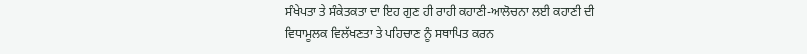ਸੰਖੇਪਤਾ ਤੇ ਸੰਕੇਤਕਤਾ ਦਾ ਇਹ ਗੁਣ ਹੀ ਰਾਹੀ ਕਹਾਣੀ-ਆਲੋਚਨਾ ਲਈ ਕਹਾਣੀ ਦੀ ਵਿਧਾਮੂਲਕ ਵਿਲੱਖਣਤਾ ਤੇ ਪਹਿਚਾਣ ਨੂੰ ਸਥਾਪਿਤ ਕਰਨ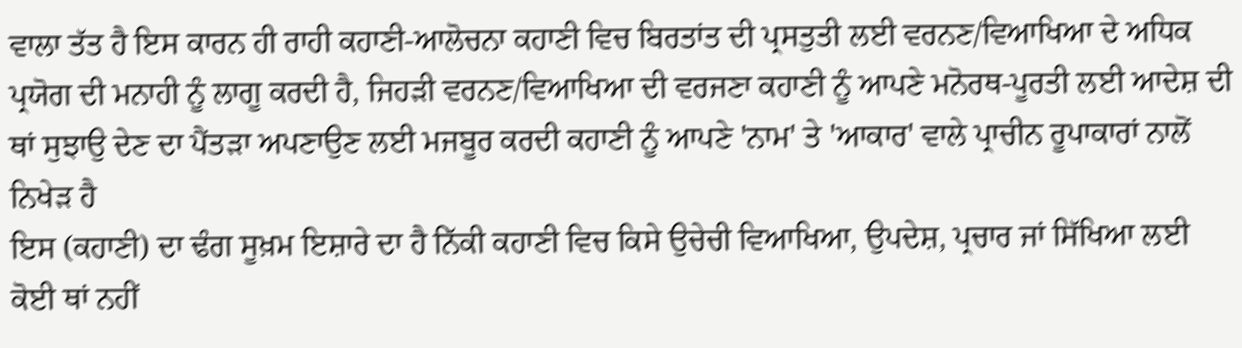ਵਾਲਾ ਤੱਤ ਹੈ ਇਸ ਕਾਰਨ ਹੀ ਰਾਹੀ ਕਹਾਣੀ-ਆਲੋਚਨਾ ਕਹਾਣੀ ਵਿਚ ਬਿਰਤਾਂਤ ਦੀ ਪ੍ਰਸਤੁਤੀ ਲਈ ਵਰਨਣ/ਵਿਆਖਿਆ ਦੇ ਅਧਿਕ ਪ੍ਰਯੋਗ ਦੀ ਮਨਾਹੀ ਨੂੰ ਲਾਗੂ ਕਰਦੀ ਹੈ, ਜਿਹੜੀ ਵਰਨਣ/ਵਿਆਖਿਆ ਦੀ ਵਰਜਣਾ ਕਹਾਣੀ ਨੂੰ ਆਪਣੇ ਮਨੋਰਥ-ਪੂਰਤੀ ਲਈ ਆਦੇਸ਼ ਦੀ ਥਾਂ ਸੁਝਾਉ ਦੇਣ ਦਾ ਪੈਂਤੜਾ ਅਪਣਾਉਣ ਲਈ ਮਜਬੂਰ ਕਰਦੀ ਕਹਾਣੀ ਨੂੰ ਆਪਣੇ 'ਨਾਮ' ਤੇ 'ਆਕਾਰ' ਵਾਲੇ ਪ੍ਰਾਚੀਨ ਰੂਪਾਕਾਰਾਂ ਨਾਲੋਂ ਨਿਖੇੜ ਹੈ
ਇਸ (ਕਹਾਣੀ) ਦਾ ਢੰਗ ਸੂਖ਼ਮ ਇਸ਼ਾਰੇ ਦਾ ਹੈ ਨਿੱਕੀ ਕਹਾਣੀ ਵਿਚ ਕਿਸੇ ਉਚੇਚੀ ਵਿਆਖਿਆ, ਉਪਦੇਸ਼, ਪ੍ਰਚਾਰ ਜਾਂ ਸਿੱਖਿਆ ਲਈ ਕੋਈ ਥਾਂ ਨਹੀਂ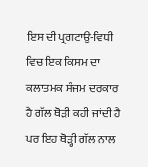ਇਸ ਦੀ ਪ੍ਰਗਟਾਉ-ਵਿਧੀ ਵਿਚ ਇਕ ਕਿਸਮ ਦਾ ਕਲਾਤਮਕ ਸੰਜਮ ਦਰਕਾਰ ਹੈ ਗੱਲ ਥੋੜੀ ਕਹੀ ਜਾਂਦੀ ਹੈ ਪਰ ਇਹ ਥੋੜ੍ਹੀ ਗੱਲ ਨਾਲ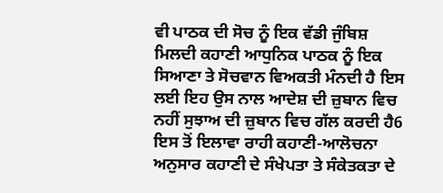ਵੀ ਪਾਠਕ ਦੀ ਸੋਚ ਨੂੰ ਇਕ ਵੱਡੀ ਜੁੰਬਿਸ਼ ਮਿਲਦੀ ਕਹਾਣੀ ਆਧੁਨਿਕ ਪਾਠਕ ਨੂੰ ਇਕ ਸਿਆਣਾ ਤੇ ਸੋਚਵਾਨ ਵਿਅਕਤੀ ਮੰਨਦੀ ਹੈ ਇਸ ਲਈ ਇਹ ਉਸ ਨਾਲ ਆਦੇਸ਼ ਦੀ ਜ਼ੁਬਾਨ ਵਿਚ ਨਹੀਂ ਸੁਝਾਅ ਦੀ ਜ਼ੁਬਾਨ ਵਿਚ ਗੱਲ ਕਰਦੀ ਹੈ6
ਇਸ ਤੋਂ ਇਲਾਵਾ ਰਾਹੀ ਕਹਾਣੀ-ਆਲੋਚਨਾ ਅਨੁਸਾਰ ਕਹਾਣੀ ਦੇ ਸੰਖੇਪਤਾ ਤੇ ਸੰਕੇਤਕਤਾ ਦੇ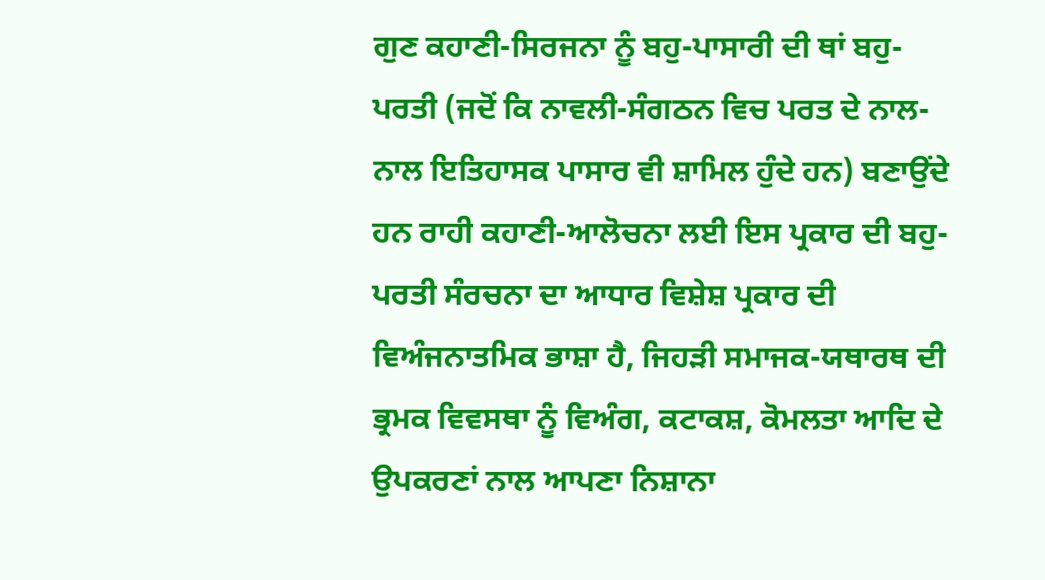ਗੁਣ ਕਹਾਣੀ-ਸਿਰਜਨਾ ਨੂੰ ਬਹੁ-ਪਾਸਾਰੀ ਦੀ ਥਾਂ ਬਹੁ-ਪਰਤੀ (ਜਦੋਂ ਕਿ ਨਾਵਲੀ-ਸੰਗਠਨ ਵਿਚ ਪਰਤ ਦੇ ਨਾਲ-ਨਾਲ ਇਤਿਹਾਸਕ ਪਾਸਾਰ ਵੀ ਸ਼ਾਮਿਲ ਹੁੰਦੇ ਹਨ) ਬਣਾਉਂਦੇ ਹਨ ਰਾਹੀ ਕਹਾਣੀ-ਆਲੋਚਨਾ ਲਈ ਇਸ ਪ੍ਰਕਾਰ ਦੀ ਬਹੁ-ਪਰਤੀ ਸੰਰਚਨਾ ਦਾ ਆਧਾਰ ਵਿਸ਼ੇਸ਼ ਪ੍ਰਕਾਰ ਦੀ ਵਿਅੰਜਨਾਤਮਿਕ ਭਾਸ਼ਾ ਹੈ, ਜਿਹੜੀ ਸਮਾਜਕ-ਯਥਾਰਥ ਦੀ ਭ੍ਰਮਕ ਵਿਵਸਥਾ ਨੂੰ ਵਿਅੰਗ, ਕਟਾਕਸ਼, ਕੋਮਲਤਾ ਆਦਿ ਦੇ ਉਪਕਰਣਾਂ ਨਾਲ ਆਪਣਾ ਨਿਸ਼ਾਨਾ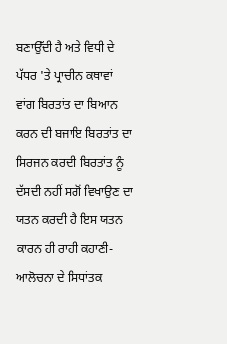ਬਣਾਉੱਦੀ ਹੈ ਅਤੇ ਵਿਧੀ ਦੇ ਪੱਧਰ 'ਤੇ ਪ੍ਰਾਚੀਨ ਕਥਾਵਾਂ ਵਾਂਗ ਬਿਰਤਾਂਤ ਦਾ ਬਿਆਨ ਕਰਨ ਦੀ ਬਜਾਇ ਬਿਰਤਾਂਤ ਦਾ ਸਿਰਜਨ ਕਰਦੀ ਬਿਰਤਾਂਤ ਨੂੰ ਦੱਸਦੀ ਨਹੀਂ ਸਗੋਂ ਵਿਖਾਉਣ ਦਾ ਯਤਨ ਕਰਦੀ ਹੈ ਇਸ ਯਤਨ ਕਾਰਨ ਹੀ ਰਾਹੀ ਕਹਾਣੀ-ਆਲੋਚਨਾ ਦੇ ਸਿਧਾਂਤਕ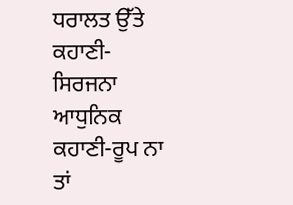ਧਰਾਲਤ ਉੱਤੇ ਕਹਾਣੀ-ਸਿਰਜਨਾ ਆਧੁਨਿਕ ਕਹਾਣੀ-ਰੂਪ ਨਾ ਤਾਂ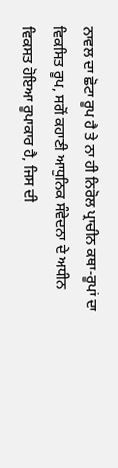ਨਾਵਲ ਦਾ ਛੋਟਾ ਰੂਪ ਹੈ ਤੇ ਨਾ ਹੀ ਨਿਰੋਲ ਪ੍ਰਾਚੀਨ ਕਥਾ-ਰੂਪਾਂ ਦਾ ਵਿਕਸਿਤ ਰੂਪ, ਸਗੋਂ ਕਹਾਣੀ ਆਧੁਨਿਕ ਸੰਵੇਦਨਾ ਦੇ ਅਧੀਨ ਵਿਕਸਤ ਹੋਇਆ ਰੂਪਾਕਾਰ ਹੈ, ਜਿਸ ਦੀ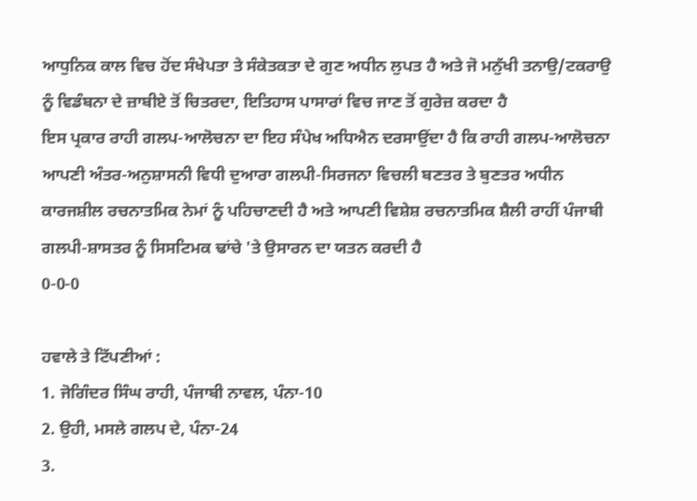ਆਧੁਨਿਕ ਕਾਲ ਵਿਚ ਹੋਂਦ ਸੰਖੇਪਤਾ ਤੇ ਸੰਕੇਤਕਤਾ ਦੇ ਗੁਣ ਅਧੀਨ ਲੁਪਤ ਹੈ ਅਤੇ ਜੋ ਮਨੁੱਖੀ ਤਨਾਉ/ਟਕਰਾਉ ਨੂੰ ਵਿਡੰਬਨਾ ਦੇ ਜ਼ਾਬੀਏ ਤੋਂ ਚਿਤਰਦਾ, ਇਤਿਹਾਸ ਪਾਸਾਰਾਂ ਵਿਚ ਜਾਣ ਤੋਂ ਗੁਰੇਜ਼ ਕਰਦਾ ਹੈ
ਇਸ ਪ੍ਰਕਾਰ ਰਾਹੀ ਗਲਪ-ਆਲੋਚਨਾ ਦਾ ਇਹ ਸੰਪੇਖ ਅਧਿਐਨ ਦਰਸਾਉਂਦਾ ਹੈ ਕਿ ਰਾਹੀ ਗਲਪ-ਆਲੋਚਨਾ ਆਪਣੀ ਅੰਤਰ-ਅਨੁਸ਼ਾਸਨੀ ਵਿਧੀ ਦੁਆਰਾ ਗਲਪੀ-ਸਿਰਜਨਾ ਵਿਚਲੀ ਬਣਤਰ ਤੇ ਬੁਣਤਰ ਅਧੀਨ ਕਾਰਜਸ਼ੀਲ ਰਚਨਾਤਮਿਕ ਨੇਮਾਂ ਨੂੰ ਪਹਿਚਾਣਦੀ ਹੈ ਅਤੇ ਆਪਣੀ ਵਿਸ਼ੇਸ਼ ਰਚਨਾਤਮਿਕ ਸ਼ੈਲੀ ਰਾਹੀਂ ਪੰਜਾਬੀ ਗਲਪੀ-ਸ਼ਾਸਤਰ ਨੂੰ ਸਿਸਟਿਮਕ ਢਾਂਚੇ 'ਤੇ ਉਸਾਰਨ ਦਾ ਯਤਨ ਕਰਦੀ ਹੈ
0-0-0

ਹਵਾਲੇ ਤੇ ਟਿੱਪਣੀਆਂ :
1. ਜੋਗਿੰਦਰ ਸਿੰਘ ਰਾਹੀ, ਪੰਜਾਬੀ ਨਾਵਲ, ਪੰਨਾ-10
2. ਉਹੀ, ਮਸਲੇ ਗਲਪ ਦੇ, ਪੰਨਾ-24
3.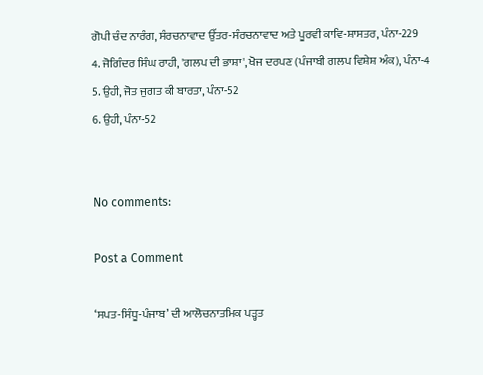ਗੋਪੀ ਚੰਦ ਨਾਰੰਗ, ਸੰਰਚਨਾਵਾਦ ਉੱਤਰ-ਸੰਰਚਨਾਵਾਦ ਅਤੇ ਪੂਰਵੀ ਕਾਵਿ-ਸ਼ਾਸਤਰ, ਪੰਨਾ-229
4. ਜੋਗਿੰਦਰ ਸਿੰਘ ਰਾਹੀ, 'ਗਲਪ ਦੀ ਭਾਸ਼ਾ', ਖੋਜ ਦਰਪਣ (ਪੰਜਾਬੀ ਗਲਪ ਵਿਸ਼ੇਸ਼ ਅੰਕ), ਪੰਨਾ-4
5. ਉਹੀ, ਜੋਤ ਜੁਗਤ ਕੀ ਬਾਰਤਾ, ਪੰਨਾ-52
6. ਉਹੀ, ਪੰਨਾ-52


No comments:

Post a Comment

‘ਸਪਤ-ਸਿੰਧੂ-ਪੰਜਾਬ’ ਦੀ ਆਲੋਚਨਾਤਮਿਕ ਪੜ੍ਹਤ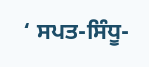‘ ਸਪਤ-ਸਿੰਧੂ-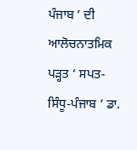ਪੰਜਾਬ ’ ਦੀ ਆਲੋਚਨਾਤਮਿਕ ਪੜ੍ਹਤ ‘ ਸਪਤ-ਸਿੰਧੂ-ਪੰਜਾਬ ’ ਡਾ.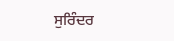ਸੁਰਿੰਦਰ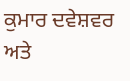ਕੁਮਾਰ ਦਵੇਸ਼ਵਰ ਅਤੇ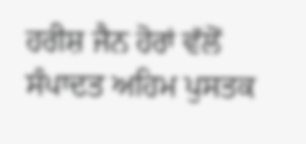ਹਰੀਸ਼ ਜੈਨ ਹੋਰਾਂ ਵੱਲੋਂ ਸੰਪਾਦਤ ਅਹਿਮ ਪੁਸਤਕ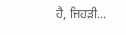ਹੈ, ਜਿਹੜੀ...